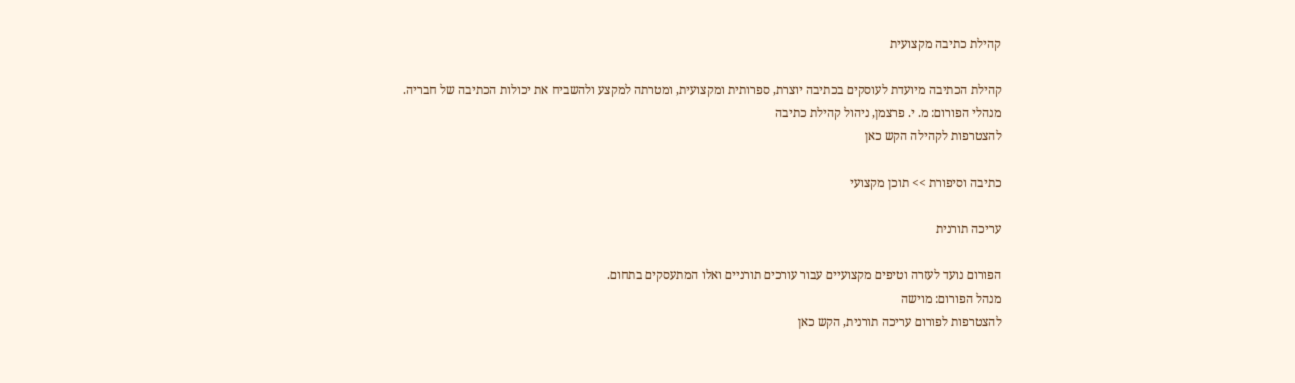קהילת כתיבה מקצועית

קהילת הכתיבה מיועדת לעוסקים בכתיבה יוצרת, ספרותית ומקצועית, ומטרתה למקצע ולהשביח את יכולות הכתיבה של חבריה.
מנהלי הפורום: מ. י. פרצמן, ניהול קהילת כתיבה
להצטרפות לקהילה הקש כאן

כתיבה וסיפורת >> תוכן מקצועי

עריכה תורנית

הפורום נועד לעזרה וטיפים מקצועיים עבור עורכים תורניים ואלו המתעסקים בתחום.
מנהל הפורום: מוישה
להצטרפות לפורום עריכה תורנית, הקש כאן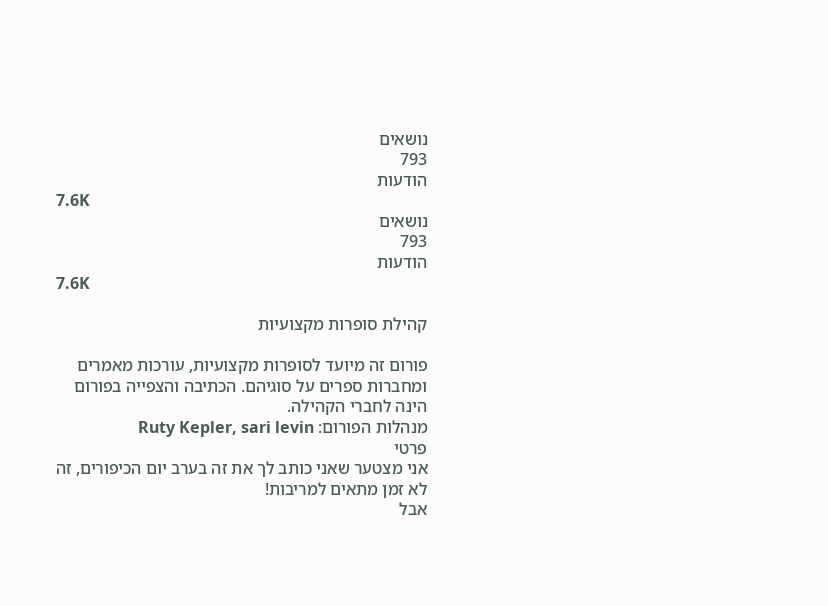נושאים
793
הודעות
7.6K
נושאים
793
הודעות
7.6K

קהילת סופרות מקצועיות

פורום זה מיועד לסופרות מקצועיות, עורכות מאמרים ומחברות ספרים על סוגיהם. הכתיבה והצפייה בפורום הינה לחברי הקהילה.
מנהלות הפורום: Ruty Kepler, sari levin
פרטי
אני מצטער שאני כותב לך את זה בערב יום הכיפורים, זה לא זמן מתאים למריבות!
אבל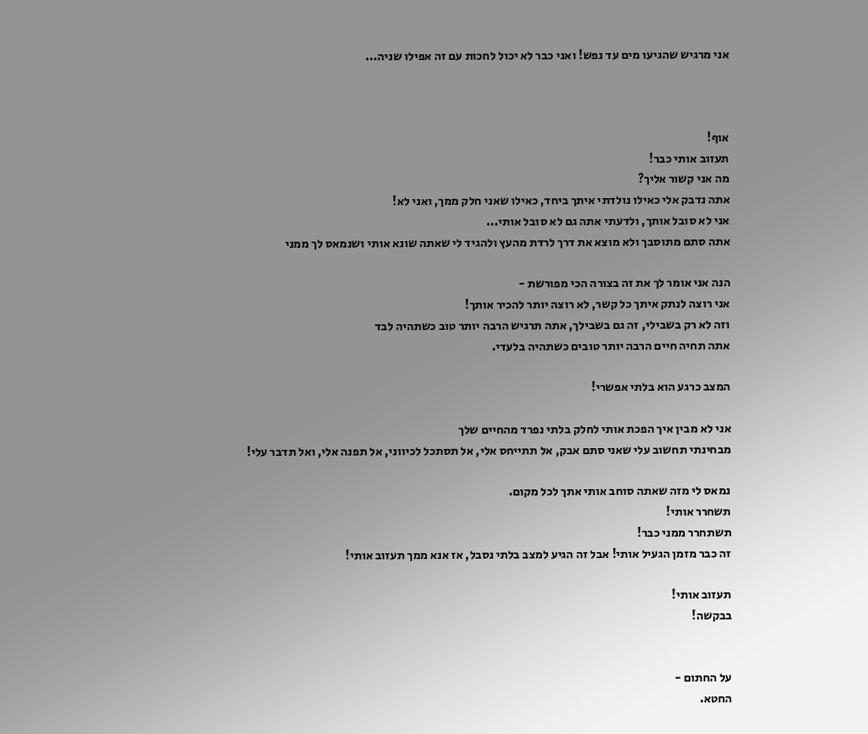אני מרגיש שהגיעו מים עד נפש! ואני כבר לא יכול לחכות עם זה אפילו שניה...



אוף!
תעזוב אותי כבר!
מה אני קשור אליך?
אתה נדבק אלי כאילו נולדתי איתך ביחד, כאילו שאני חלק ממך, ואני לא!
אני לא סובל אותך, ולדעתי אתה גם לא סובל אותי...
אתה סתם מתוסבך ולא מוצא את דרך לרדת מהעץ ולהגיד לי שאתה שונא אותי ושנמאס לך ממני

הנה אני אומר לך את זה בצורה הכי מפורשת -
אני רוצה לנתק איתך כל קשר, לא רוצה יותר להכיר אותך!
וזה לא רק בשבילי, זה גם בשבילך, אתה תרגיש הרבה יותר טוב כשתהיה לבד
אתה תחיה חיים הרבה יותר טובים כשתהיה בלעדי.

המצב כרגע הוא בלתי אפשרי!

אני לא מבין איך הפכת אותי לחלק בלתי נפרד מהחיים שלך
מבחינתי תחשוב עלי שאני סתם אבק, אל תתייחס אלי, אל תסתכל לכיווני, אל תפנה אלי, ואל תדבר עלי!

נמאס לי מזה שאתה סוחב אותי אתך לכל מקום.
תשחרר אותי!
תשתחרר ממני כבר!
זה כבר מזמן הגעיל אותי! אבל זה הגיע למצב בלתי נסבל, אז אנא ממך תעזוב אותי!

תעזוב אותי!
בבקשה!


על החתום -
החטא.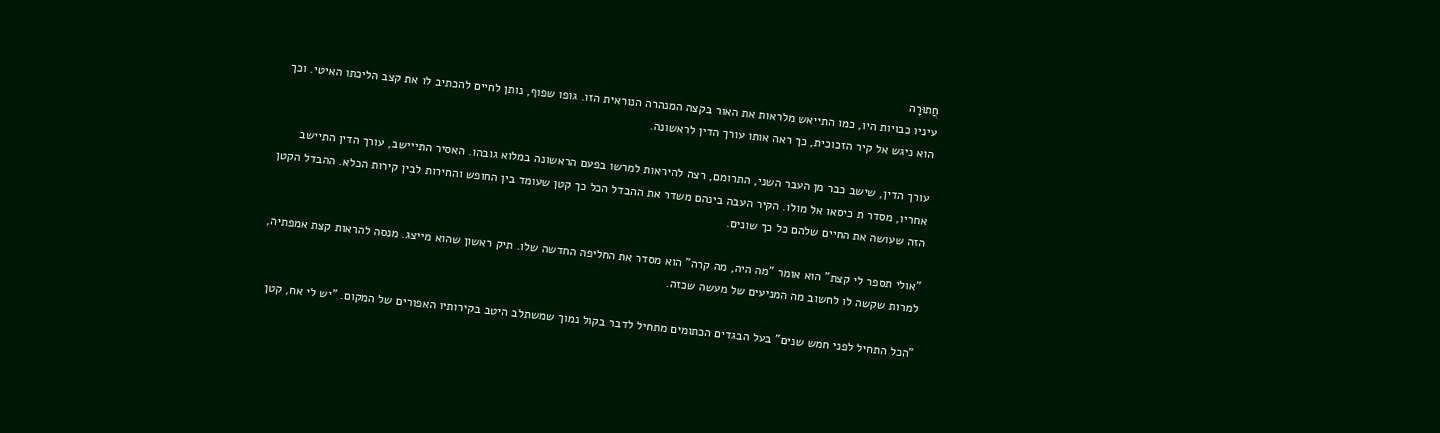חֲתוּרָה
עיניו כבויות היו, כמו התייאש מלראות את האור בקצה המנהרה הנוראית הזו. גופו שפוף, נותן לחיים להכתיב לו את קצב הליכתו האיטי. וכך הוא ניגש אל קיר הזכוכית, כך ראה אותו עורך הדין לראשונה.

עורך הדין, שישב כבר מן העבר השני, התרומם, רצה להיראות למרשו בפעם הראשונה במלוא גובהו. האסיר התייישב, עורך הדין התיישב אחריו, מסדר ת כיסאו אל מולו. הקיר העבה בינהם משדר את ההבדל הכל כך קטן שעומד בין החופש והחירות לבין קירות הכלא. ההבדל הקטן הזה שעושה את החיים שלהם כל כך שונים.

"אולי תספר לי קצת" הוא אומר "מה היה, מה קרה" הוא מסדר את החליפה החדשה שלו. תיק ראשון שהוא מייצג. מנסה להראות קצת אמפתיה, למרות שקשה לו לחשוב מה המניעים של מעשה שכזה.

"הכל התחיל לפני חמש שנים" בעל הבגדים הכתומים מתחיל לדבר בקול נמוך שמשתלב היטב בקירותיו האפורים של המקום. "יש לי אח, קטן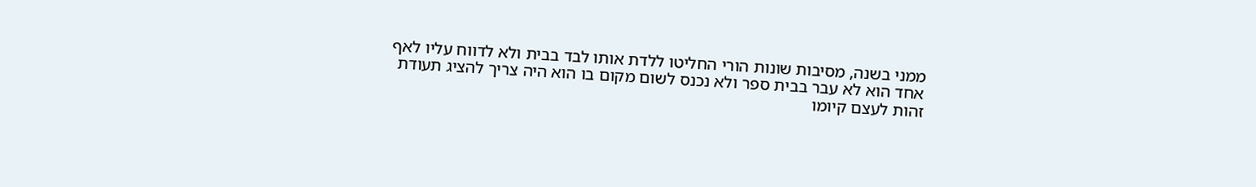ממני בשנה, מסיבות שונות הורי החליטו ללדת אותו לבד בבית ולא לדווח עליו לאף אחד הוא לא עבר בבית ספר ולא נכנס לשום מקום בו הוא היה צריך להציג תעודת זהות לעצם קיומו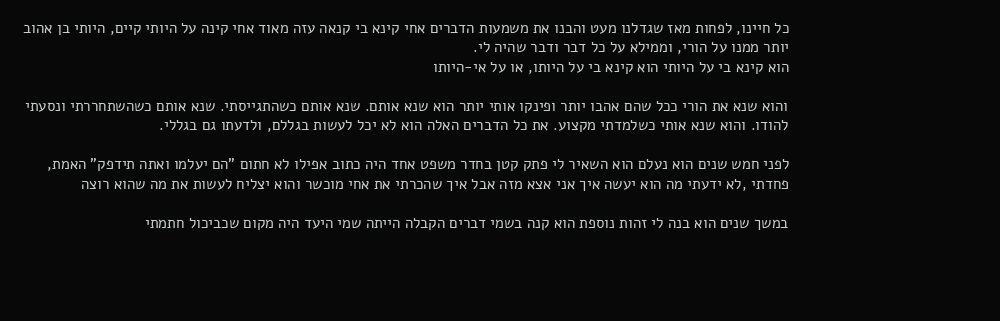כל חיינו, לפחות מאז שגדלנו מעט והבנו את משמעות הדברים אחי קינא בי קנאה עזה מאוד אחי קינה על היותי קיים, היותי בן אהוב יותר ממנו על הורי, וממילא על כל דבר ודבר שהיה לי.
הוא קינא בי על היותי הוא קינא בי על היותו, או על אי-היותו

והוא שנא את הורי ככל שהם אהבו יותר ופינקו אותי יותר הוא שנא אותם. שנא אותם כשהתגייסתי. שנא אותם כשהשתחררתי ונסעתי להודו. והוא שנא אותי כשלמדתי מקצוע. את כל הדברים האלה הוא לא יכל לעשות בגללם, ולדעתו גם בגללי.

לפני חמש שנים הוא נעלם הוא השאיר לי פתק קטן בחדר משפט אחד היה כתוב אפילו לא חתום "הם יעלמו ואתה תידפק" האמת, פחדתי ,לא ידעתי מה הוא יעשה איך אני אצא מזה אבל איך שהכרתי את אחי מוכשר והוא יצליח לעשות את מה שהוא רוצה

במשך שנים הוא בנה לי זהות נוספת הוא קנה בשמי דברים הקבלה הייתה שמי היעד היה מקום שכביכול חתמתי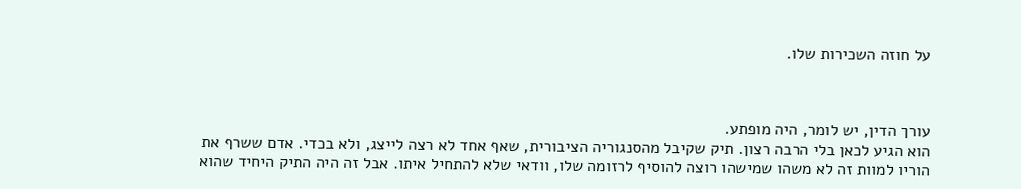על חוזה השכירות שלו.



עורך הדין, יש לומר, היה מופתע.
הוא הגיע לכאן בלי הרבה רצון. תיק שקיבל מהסנגוריה הציבורית, שאף אחד לא רצה לייצג, ולא בכדי. אדם ששרף את הוריו למוות זה לא משהו שמישהו רוצה להוסיף לרזומה שלו, וודאי שלא להתחיל איתו. אבל זה היה התיק היחיד שהוא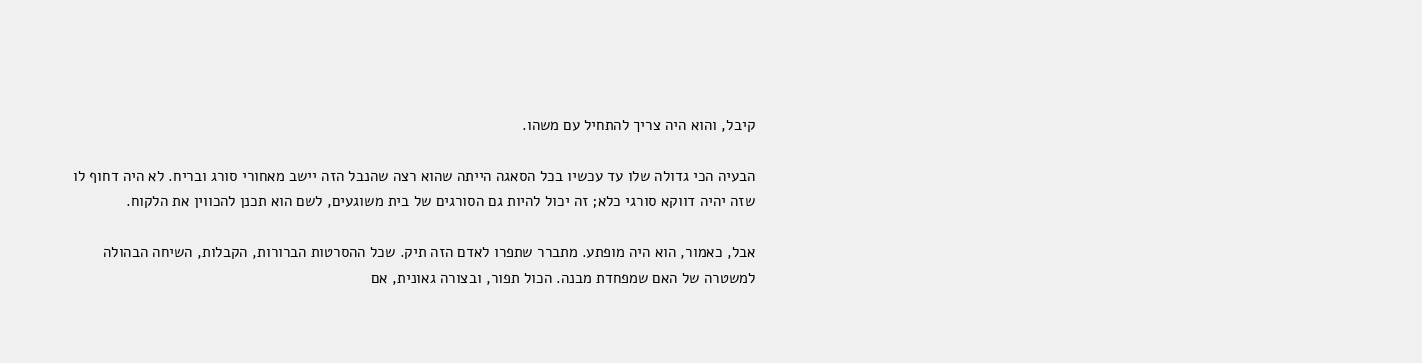קיבל, והוא היה צריך להתחיל עם משהו.

הבעיה הכי גדולה שלו עד עכשיו בכל הסאגה הייתה שהוא רצה שהנבל הזה יישב מאחורי סורג ובריח. לא היה דחוף לו שזה יהיה דווקא סורגי כלא; זה יכול להיות גם הסורגים של בית משוגעים, לשם הוא תכנן להכווין את הלקוח.

אבל, כאמור, הוא היה מופתע. מתברר שתפרו לאדם הזה תיק. שכל ההסרטות הברורות, הקבלות, השיחה הבהולה למשטרה של האם שמפחדת מבנה. הכול תפור, ובצורה גאונית, אם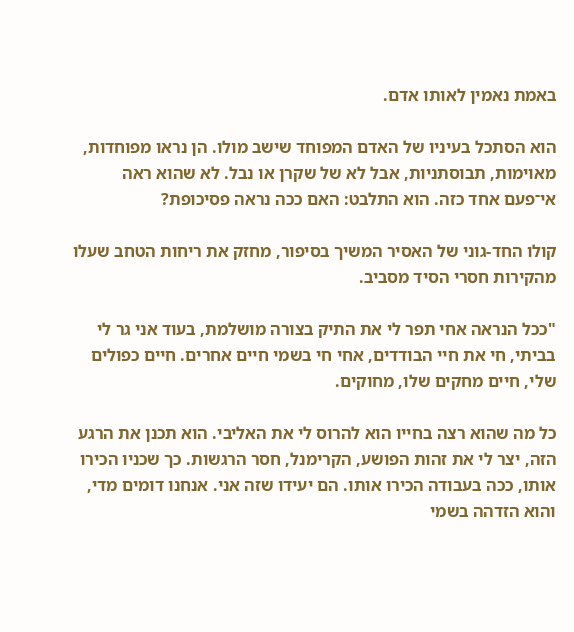באמת נאמין לאותו אדם.

הוא הסתכל בעיניו של האדם המפוחד שישב מולו. הן נראו מפוחדות, מאוימות, תבוסתניות, אבל לא של שקרן או נבל. לא שהוא ראה אי־פעם אחד כזה. הוא התלבט: האם ככה נראה פסיכופת?

קולו החד-גוני של האסיר המשיך בסיפור, מחזק את ריחות הטחב שעלו מהקירות חסרי הסיד מסביב.

"ככל הנראה אחי תפר לי את התיק בצורה מושלמת, בעוד אני גר לי בביתי, חי את חיי הבודדים, אחי חי בשמי חיים אחרים. חיים כפולים שלי, חיים מחקים שלו, מחוקים.

כל מה שהוא רצה בחייו הוא להרוס לי את האליבי. הוא תכנן את הרגע הזה, יצר לי את זהות הפושע, הקרימנל, חסר הרגשות. כך שכניו הכירו אותו, ככה בעבודה הכירו אותו. הם יעידו שזה אני. אנחנו דומים מדי, והוא הזדהה בשמי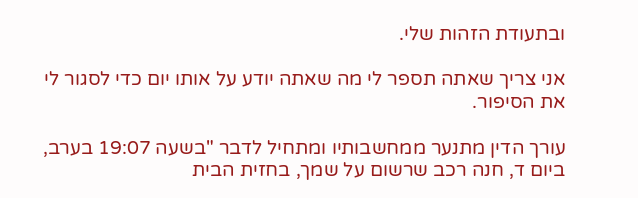ובתעודת הזהות שלי.

אני צריך שאתה תספר לי מה שאתה יודע על אותו יום כדי לסגור לי את הסיפור.

עורך הדין מתנער ממחשבותיו ומתחיל לדבר "בשעה 19:07 בערב, ביום ד, חנה רכב שרשום על שמך, בחזית הבית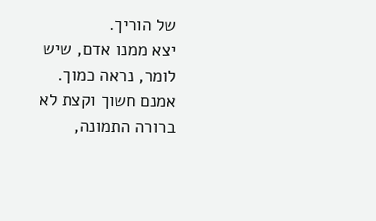של הוריך.
יצא ממנו אדם, שיש לומר, נראה כמוך. אמנם חשוך וקצת לא ברורה התמונה,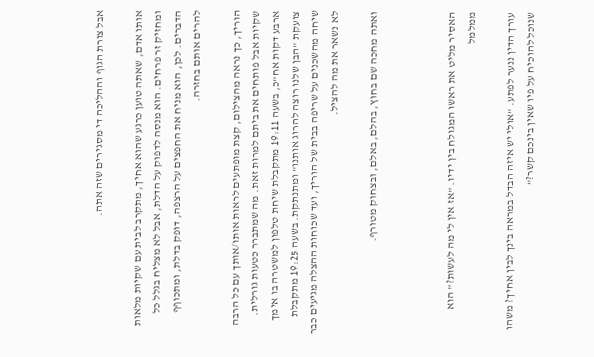אבל צורת הגוף וההליכה די מסגירים שזה אתה.

אותו אדם, שאתה טוען כרגע שהוא אחיך, מתקרב לבית עם שקיות מלאות ומחזיק זר פרחים. הוא מנסה לדפוק על הדלת, אבל לא מצליח בגלל כל הדברים. לכן, הוא מניח את החפצים על הרצפה, דופק בדלת, ומתכוףף להרים אותם בחזרה.

הוריך, כך נראה מהצילום, קצת מופתעים לראות אותו/אותך עם כל הרבה שקיות אבל פותחים את ביתם למרות זאת. מה שמתברר כטעות גורלית. ארבע דקות אח"כ, בשעה 19:11 מתקבלת שיחת טלפון למשטרה בו אימך צועקת "הבן שלנו רוצה להרוג אותנו" ומתנתקת. בשעה 19:25 מתקבלת שיחה מהשכנים על שריפה בבית של הוריך, ועד שכוחות ההצלה מגיעים כבר לא נשאר את מה להציל.

ואתה מחכה שם בחוץ, בהלם, באלם, ובצחוק מטורף.



האסיר מליט את ראשו המגולח בין ידיו. "אז אין לי מה לעשות?" הוא ממלמל

עורך הדין ננער לפתע. "אולי יש איזה הבדל במראה בינך לבין אחיך? משהו שנוכל להוכיח על פיו שאין בינכם קשר?"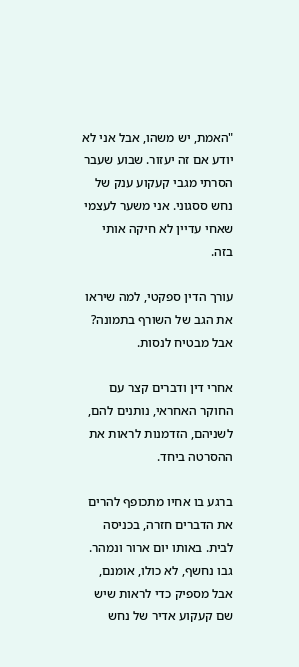"האמת, יש משהו, אבל אני לא יודע אם זה יעזור. שבוע שעבר הסרתי מגבי קעקוע ענק של נחש ססגוני. אני משער לעצמי שאחי עדיין לא חיקה אותי בזה.

עורך הדין ספקטי, למה שיראו את הגב של השורף בתמונה? אבל מבטיח לנסות.

אחרי דין ודברים קצר עם החוקר האחראי, נותנים להם, לשניהם, הזדמנות לראות את ההסרטה ביחד.

ברגע בו אחיו מתכופף להרים את הדברים חזרה, בכניסה לבית. באותו יום ארור ונמהר. גבו נחשף, לא כולו, אומנם, אבל מספיק כדי לראות שיש שם קעקוע אדיר של נחש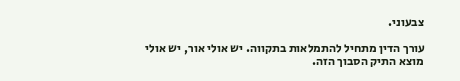צבעוני.

עורך הדין מתחיל להתמלאות בתקווה. יש אולי אור, יש אולי מוצא התיק הסבוך הזה.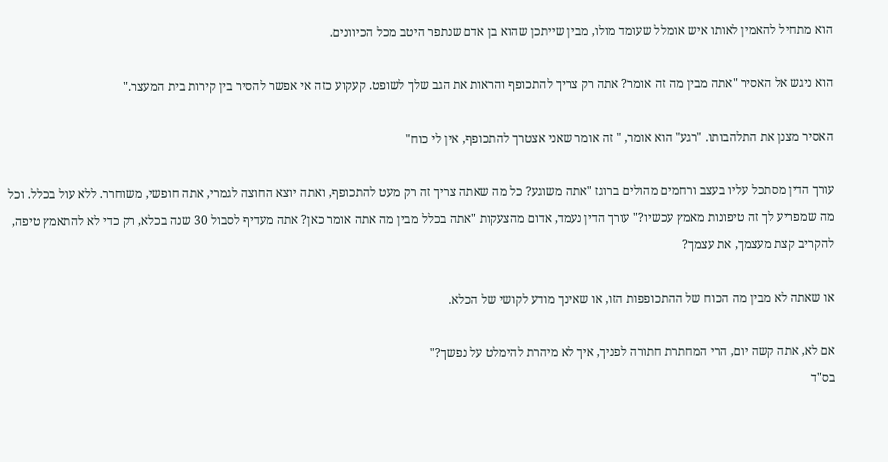הוא מתחיל להאמין לאותו איש אומלל שעומד מולו, מבין שייתכן שהוא בן אדם שנתפר היטב מכל הכיוונים.

הוא ניגש אל האסיר "אתה מבין מה זה אומר? אתה רק צריך להתכופף והראות את הגב שלך לשופט. קעקוע כזה אי אפשר להסיר בין קירות בית המעצר."

האסיר מצנן את התלהבותו. "רגע" הוא אומר, " זה אומר שאני אצטרך להתכופף, אין לי כוח"

עורך הדין מסתכל עליו בעצב ורחמים מהולים ברוגז "אתה משוגע? כל מה שאתה צריך זה רק מעט להתכופף, ואתה יוצא החוצה לגמרי, אתה חופשי, משוחרר. ללא עול בכלל. וכל מה שמפריע לך זה טיפונות מאמץ עכשיו?" עורך הדין נעמד, אדום מהצעקות "אתה בכלל מבין מה אתה אומר כאן? אתה מעדיף לסבול 30 שנה בכלא, רק כדי לא להתאמץ טיפה, להקריב קצת מעצמך, את עצמך?

או שאתה לא מבין מה הכוח של ההתכופפות הזו, או שאינך מודע לקושי של הכלא.

אם לא, אתה קשה יום, הרי המחתרת חתורה לפניך, איך לא מיהרת להימלט על נפשך?"
בס"ד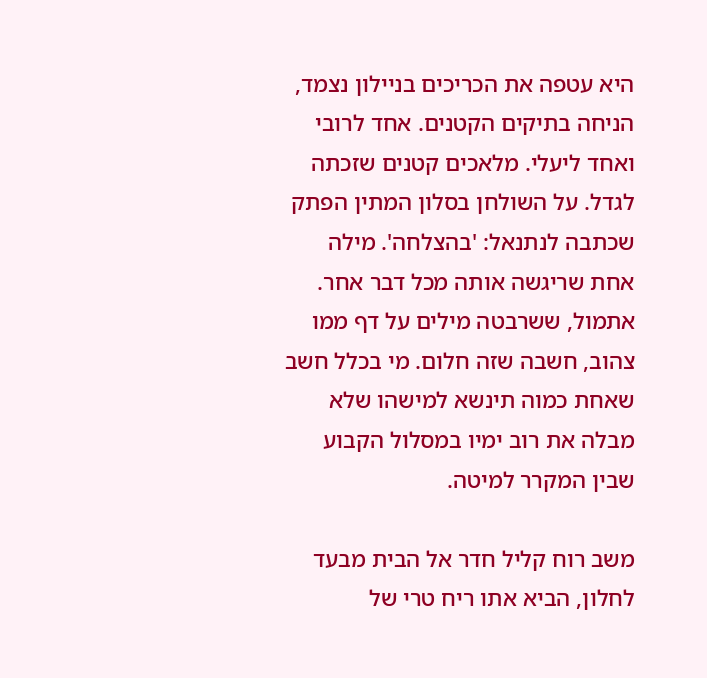היא עטפה את הכריכים בניילון נצמד, הניחה בתיקים הקטנים. אחד לרובי ואחד ליעלי. מלאכים קטנים שזכתה לגדל. על השולחן בסלון המתין הפתק שכתבה לנתנאל: 'בהצלחה'. מילה אחת שריגשה אותה מכל דבר אחר. אתמול, ששרבטה מילים על דף ממו צהוב, חשבה שזה חלום. מי בכלל חשב שאחת כמוה תינשא למישהו שלא מבלה את רוב ימיו במסלול הקבוע שבין המקרר למיטה.

משב רוח קליל חדר אל הבית מבעד לחלון, הביא אתו ריח טרי של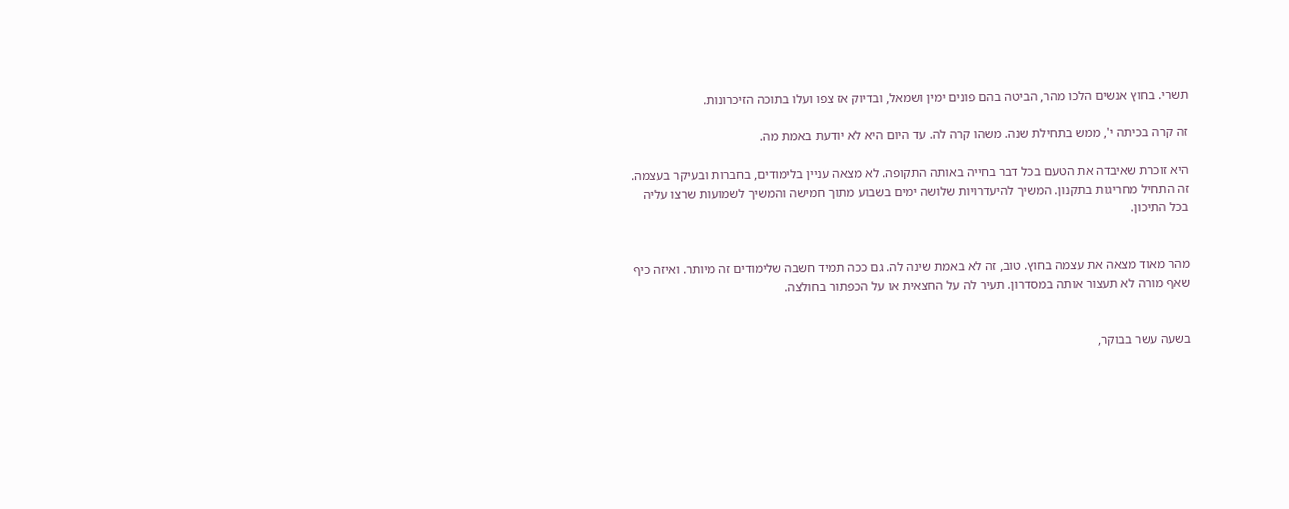תשרי. בחוץ אנשים הלכו מהר, הביטה בהם פונים ימין ושמאל, ובדיוק אז צפו ועלו בתוכה הזיכרונות.

זה קרה בכיתה י', ממש בתחילת שנה. משהו קרה לה. עד היום היא לא יודעת באמת מה.

היא זוכרת שאיבדה את הטעם בכל דבר בחייה באותה התקופה. לא מצאה עניין בלימודים, בחברות ובעיקר בעצמה. זה התחיל מחריגות בתקנון. המשיך להיעדרויות שלושה ימים בשבוע מתוך חמישה והמשיך לשמועות שרצו עליה בכל התיכון.


מהר מאוד מצאה את עצמה בחוץ. טוב, זה לא באמת שינה לה. גם ככה תמיד חשבה שלימודים זה מיותר. ואיזה כיף שאף מורה לא תעצור אותה במסדרון. תעיר לה על החצאית או על הכפתור בחולצה.


בשעה עשר בבוקר,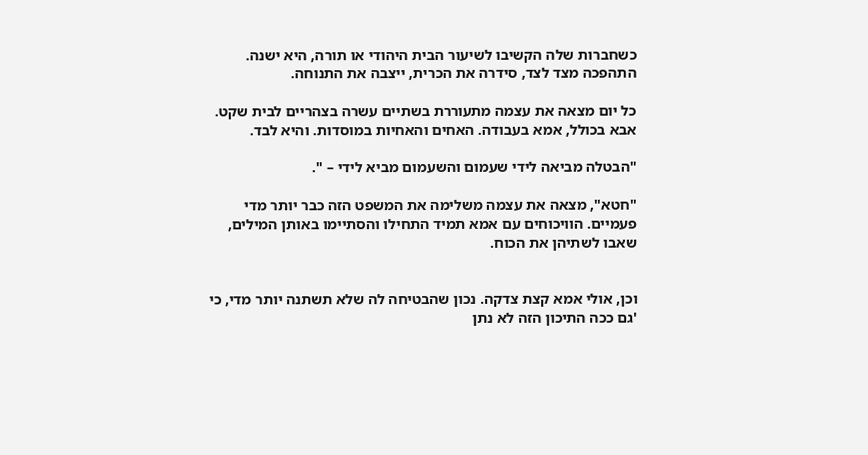כשחברות שלה הקשיבו לשיעור הבית היהודי או תורה, היא ישנה. התהפכה מצד לצד, סידרה את הכרית, ייצבה את התנוחה.

כל יום מצאה את עצמה מתעוררת בשתיים עשרה בצהריים לבית שקט. אבא בכולל, אמא בעבודה. האחים והאחיות במוסדות. והיא לבד.

"הבטלה מביאה לידי שעמום והשעמום מביא לידי – ".

"חטא", מצאה את עצמה משלימה את המשפט הזה כבר יותר מדי פעמיים. הוויכוחים עם אמא תמיד התחילו והסתיימו באותן המילים, שאבו לשתיהן את הכוח.


וכן, אולי אמא קצת צדקה. נכון שהבטיחה לה שלא תשתנה יותר מדי, כי 'גם ככה התיכון הזה לא נתן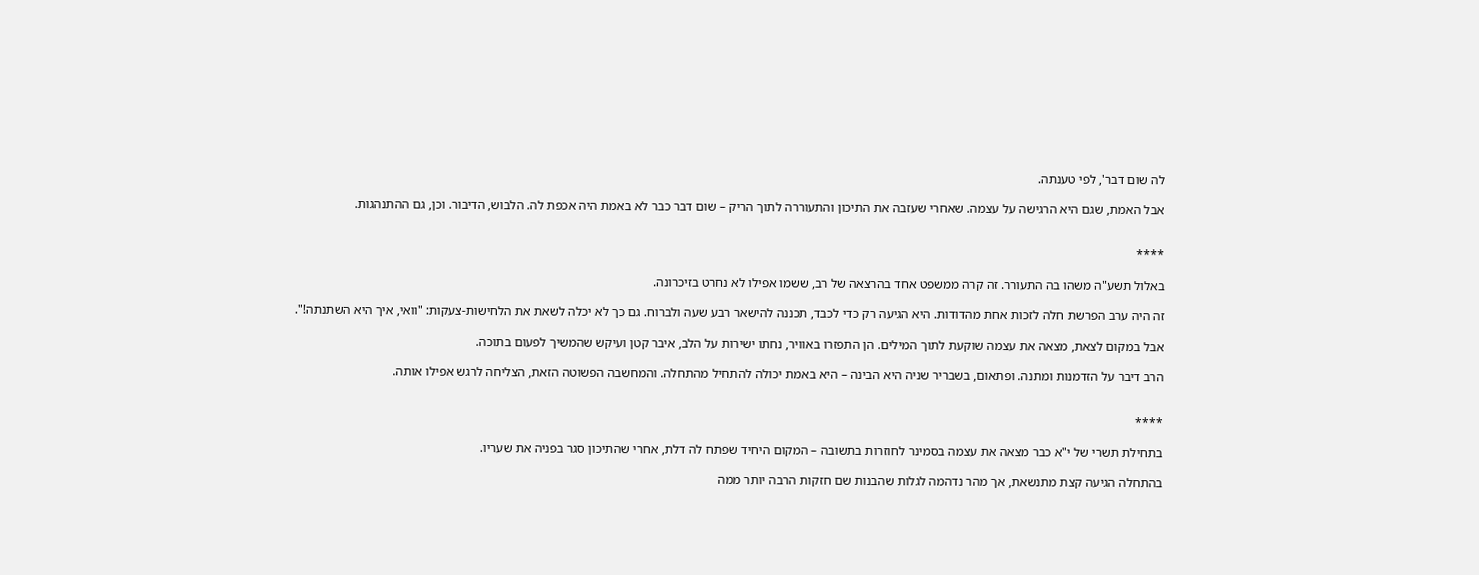לה שום דבר', לפי טענתה.

אבל האמת, שגם היא הרגישה על עצמה. שאחרי שעזבה את התיכון והתעוררה לתוך הריק – שום דבר כבר לא באמת היה אכפת לה. הלבוש, הדיבור. וכן, גם ההתנהגות.


****

באלול תשע"ה משהו בה התעורר. זה קרה ממשפט אחד בהרצאה של רב, ששמו אפילו לא נחרט בזיכרונה.

זה היה ערב הפרשת חלה לזכות אחת מהדודות. היא הגיעה רק כדי לכבד, תכננה להישאר רבע שעה ולברוח. גם כך לא יכלה לשאת את הלחישות-צעקות: "וואי, איך היא השתנתה!".

אבל במקום לצאת, מצאה את עצמה שוקעת לתוך המילים. הן התפזרו באוויר, נחתו ישירות על הלב, איבר קטן ועיקש שהמשיך לפעום בתוכה.

הרב דיבר על הזדמנות ומתנה. ופתאום, בשבריר שניה היא הבינה – היא באמת יכולה להתחיל מהתחלה. והמחשבה הפשוטה הזאת, הצליחה לרגש אפילו אותה.


****

בתחילת תשרי של י"א כבר מצאה את עצמה בסמינר לחוזרות בתשובה – המקום היחיד שפתח לה דלת, אחרי שהתיכון סגר בפניה את שעריו.

בהתחלה הגיעה קצת מתנשאת, אך מהר נדהמה לגלות שהבנות שם חזקות הרבה יותר ממה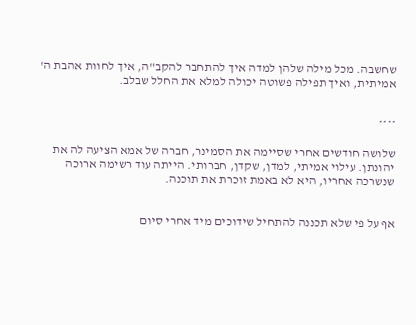שחשבה. מכל מילה שלהן למדה איך להתחבר להקב"ה, איך לחוות אהבת ה' אמיתית, ואיך תפילה פשוטה יכולה למלא את החלל שבלב.


****

שלושה חודשים אחרי שסיימה את הסמינר, חברה של אמא הציעה לה את יהונתן. עילוי אמיתי, למדן, שקדן, חברותי. הייתה עוד רשימה ארוכה שנשרכה אחריו, היא לא באמת זוכרת את תוכנה.


אף על פי שלא תכננה להתחיל שידוכים מיד אחרי סיום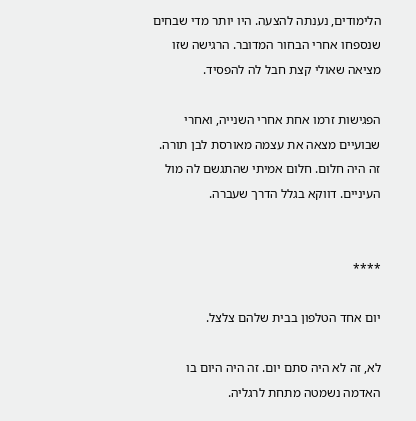הלימודים, נענתה להצעה. היו יותר מדי שבחים שנספחו אחרי הבחור המדובר. הרגישה שזו מציאה שאולי קצת חבל לה להפסיד.

הפגישות זרמו אחת אחרי השנייה, ואחרי שבועיים מצאה את עצמה מאורסת לבן תורה. זה היה חלום. חלום אמיתי שהתגשם לה מול העיניים. דווקא בגלל הדרך שעברה.


****

יום אחד הטלפון בבית שלהם צלצל.

לא, זה לא היה סתם יום. זה היה היום בו האדמה נשמטה מתחת לרגליה.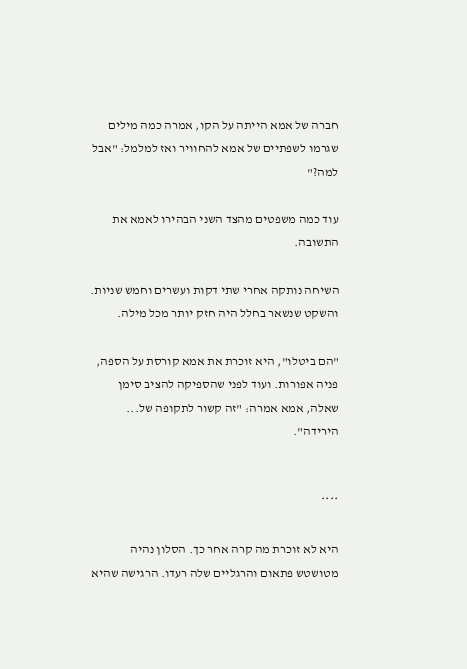חברה של אמא הייתה על הקו, אמרה כמה מילים שגרמו לשפתיים של אמא להחוויר ואז למלמל: "אבל למה?"

עוד כמה משפטים מהצד השני הבהירו לאמא את התשובה.

השיחה נותקה אחרי שתי דקות ועשרים וחמש שניות. והשקט שנשאר בחלל היה חזק יותר מכל מילה.

"הם ביטלו", היא זוכרת את אמא קורסת על הספה, פניה אפורות. ועוד לפני שהספיקה להציב סימן שאלה, אמא אמרה: "זה קשור לתקופה של... הירידה".


****

היא לא זוכרת מה קרה אחר כך. הסלון נהיה מטושטש פתאום והרגליים שלה רעדו. הרגישה שהיא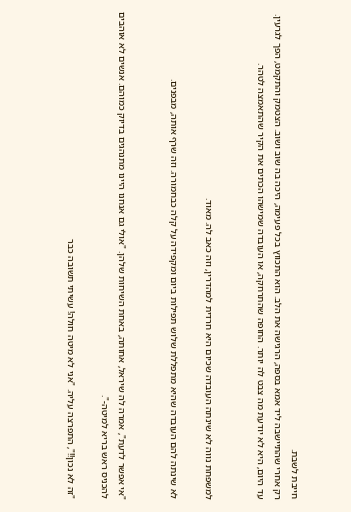חייבת לשבת.
רק אחרי שהתיישבה ליד אמא בספה, הרגישה את הלב. הוא התכווץ בכל פעימה, היכה בה שוב ושוב. הצטמק והתקמט, הפך לגרעין.
עד היום, היא לא יודעת מה צבט לה יותר. החופה שהתרחקה, או העובדה שמישהו הכתים את הקיר שהתאמצה לטהר.


למשפחת נווה לא שינתה העובדה שכיום היא חרדית למהדרין, וזה כאב לה. מאוד.

לא שינתה להם העובדה שהיא מתפללת שלוש תפילות ביום ומקפידה על קלה כבחמורה. וזה שרף אותה, מבפנים.


"אי אפשר לדעת", אמרה לה שיראל, אחותה, באחת השיחות שלהן. "אולי גם אנחנו היינו מתנהגים בדיוק כמוהם. אנשים לא אוהבים להכניס ראש בריא למיטה-".

"זה לא נכון!!", התפרצה עליה. "אני לא מיטה חולה! עשיתי תשובה כבר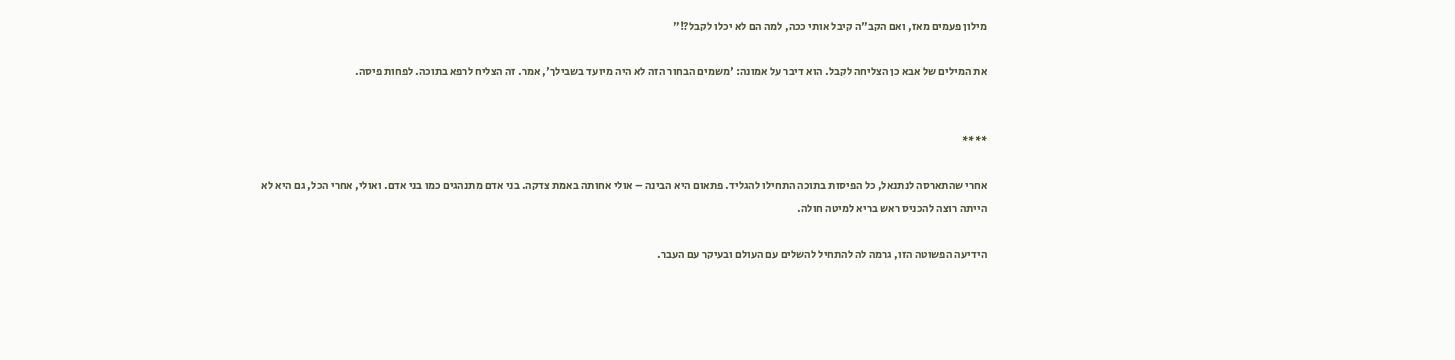מילון פעמים מאז, ואם הקב"ה קיבל אותי ככה, למה הם לא יכלו לקבל?!"

את המילים של אבא כן הצליחה לקבל. הוא דיבר על אמונה: 'משמים הבחור הזה לא היה מיועד בשבילך', אמר. זה הצליח לרפא בתוכה. לפחות פיסה.


****

אחרי שהתארסה לנתנאל, כל הפיסות בתוכה התחילו להגליד. פתאום היא הבינה – אולי אחותה באמת צדקה. בני אדם מתנהגים כמו בני אדם. ואולי, אחרי הכל, גם היא לא הייתה רוצה להכניס ראש בריא למיטה חולה.

הידיעה הפשוטה הזו, גרמה לה להתחיל להשלים עם העולם ובעיקר עם העבר.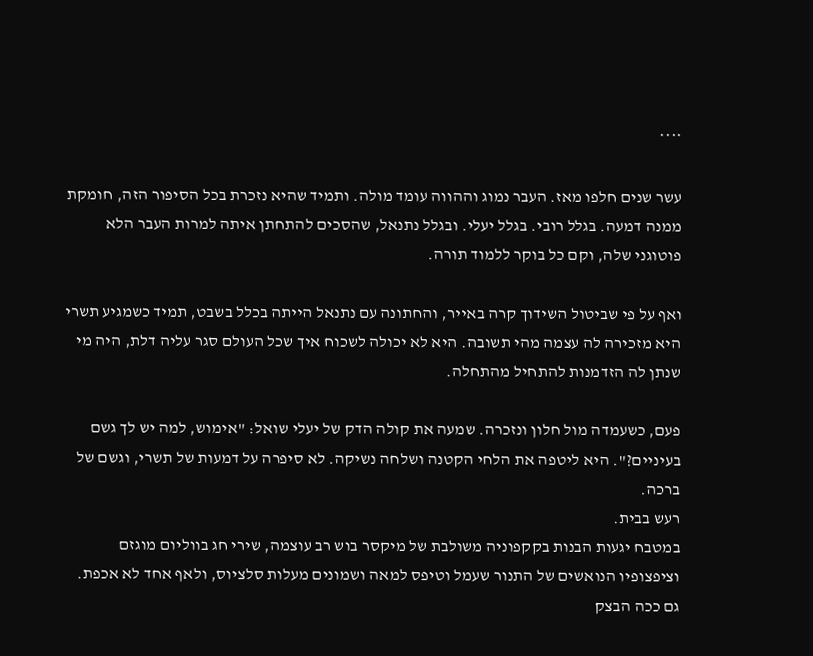****

עשר שנים חלפו מאז. העבר נמוג וההווה עומד מולה. ותמיד שהיא נזכרת בכל הסיפור הזה, חומקת ממנה דמעה. בגלל רובי. בגלל יעלי. ובגלל נתנאל, שהסכים להתחתן איתה למרות העבר הלא פוטוגני שלה, וקם כל בוקר ללמוד תורה.

ואף על פי שביטול השידוך קרה באייר, והחתונה עם נתנאל הייתה בכלל בשבט, תמיד כשמגיע תשרי היא מזכירה לה עצמה מהי תשובה. היא לא יכולה לשכוח איך שכל העולם סגר עליה דלת, היה מי שנתן לה הזדמנות להתחיל מהתחלה.

פעם, כשעמדה מול חלון ונזכרה. שמעה את קולה הדק של יעלי שואל: "אימוש, למה יש לך גשם בעיניים?". היא ליטפה את הלחי הקטנה ושלחה נשיקה. לא סיפרה על דמעות של תשרי, וגשם של ברכה.
רעש בבית.
במטבח יגעות הבנות בקקפוניה משולבת של מיקסר בוש רב עוצמה, שירי חג בווליום מוגזם וציפצופיו הנואשים של התנור שעמל וטיפס למאה ושמונים מעלות סלציוס, ולאף אחד לא אכפת. גם ככה הבצק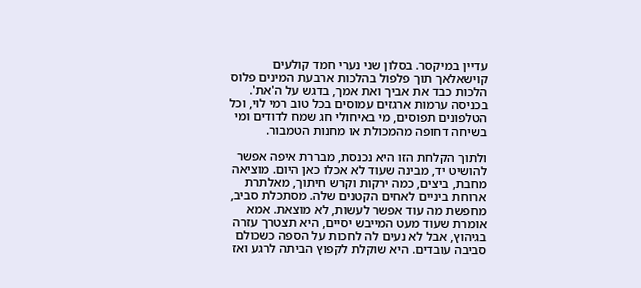עדיין במיקסר. בסלון שני נערי חמד קולעים קוישאלאך תוך פלפול בהלכות ארבעת המינים פלוס הלכות כבד את אביך ואת אמך, בדגש על ה'את'. בכניסה ערמות ארגזים עמוסים בכל טוב רמי לוי, וכל הטלפונים תפוסים, מי באיחולי חג שמח לדודים ומי בשיחה דחופה מהמכולת או מחנות הטמבור.

ולתוך הקלחת הזו היא נכנסת, מבררת איפה אפשר להושיט יד, מבינה שעוד לא אכלו כאן היום. מוציאה מחבת, ביצים, כמה ירקות וקרש חיתוך, מאלתרת ארוחת ביניים לאחים הקטנים שלה. מסתכלת סביב, מחפשת מה עוד אפשר לעשות, לא מוצאת. אמא אומרת שעוד מעט המייבש יסיים, היא תצטרך עזרה בגיהוץ, אבל לא נעים לה לחכות על הספה כשכולם סביבה עובדים. היא שוקלת לקפוץ הביתה לרגע ואז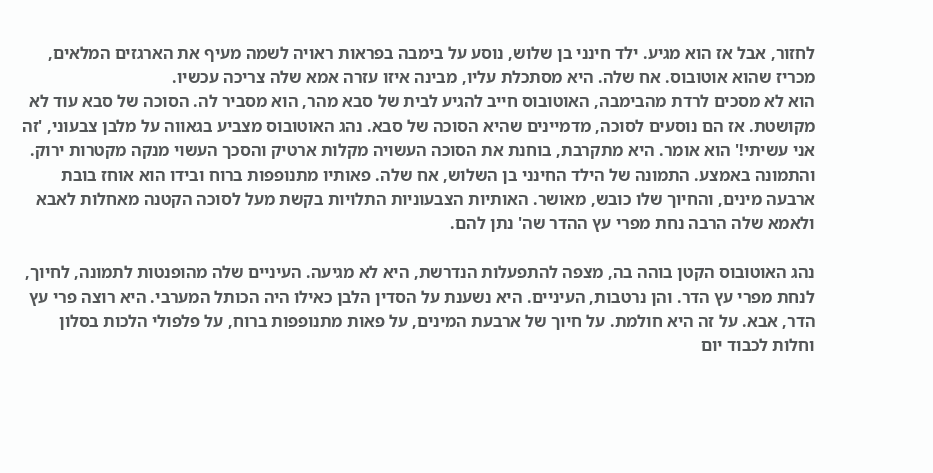לחזור, אבל אז הוא מגיע. ילד חינני בן שלוש, נוסע על בימבה בפראות ראויה לשמה מעיף את הארגזים המלאים, מכריז שהוא אוטובוס. אח שלה. היא מסתכלת עליו, מבינה איזו עזרה אמא שלה צריכה עכשיו.
הוא לא מסכים לרדת מהבימבה, האוטובוס חייב להגיע לבית של סבא מהר, הוא מסביר לה. הסוכה של סבא עוד לא מקושטת. אז הם נוסעים לסוכה, מדמיינים שהיא הסוכה של סבא. נהג האוטובוס מצביע בגאווה על מלבן צבעוני, 'זה אני עשיתי!' הוא אומר. היא מתקרבת, בוחנת את הסוכה העשויה מקלות ארטיק והסכך העשוי מנקה מקטרות ירוק. והתמונה באמצע. התמונה של הילד החינני בן השלוש, אח שלה. פאותיו מתנופפות ברוח ובידו הוא אוחז בובת ארבעה מינים, והחיוך שלו כובש, מאושר. האותיות הצבעוניות התלויות בקשת מעל לסוכה הקטנה מאחלות לאבא ולאמא שלה הרבה נחת מפרי עץ ההדר שה' נתן להם.

נהג האוטובוס הקטן בוהה בה, מצפה להתפעלות הנדרשת, היא לא מגיעה. העיניים שלה מהופנטות לתמונה, לחיוך, לנחת מפרי עץ הדר. והן נרטבות, העיניים. היא נשענת על הסדין הלבן כאילו היה הכותל המערבי. היא רוצה פרי עץ הדר, אבא. על זה היא חולמת. על חיוך של ארבעת המינים, על פאות מתנופפות ברוח, על פלפולי הלכות בסלון וחלות לכבוד יום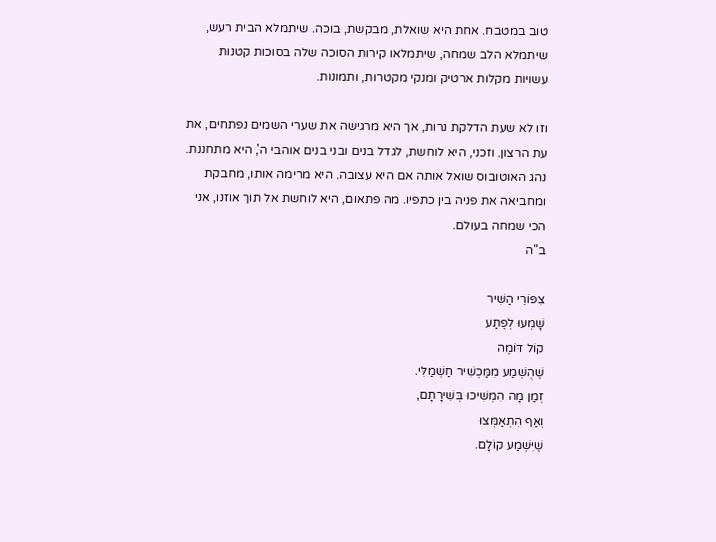טוב במטבח. אחת היא שואלת, מבקשת, בוכה. שיתמלא הבית רעש, שיתמלא הלב שמחה, שיתמלאו קירות הסוכה שלה בסוכות קטנות עשויות מקלות ארטיק ומנקי מקטרות, ותמונות.

וזו לא שעת הדלקת נרות, אך היא מרגישה את שערי השמים נפתחים, את עת הרצון. וזכני, היא לוחשת, לגדל בנים ובני בנים אוהבי ה', היא מתחננת.
נהג האוטובוס שואל אותה אם היא עצובה. היא מרימה אותו, מחבקת ומחביאה את פניה בין כתפיו. מה פתאום, היא לוחשת אל תוך אוזנו, אני הכי שמחה בעולם.
ב"ה

צִפּוֹרֵי הַשִּׁיר
שָׁמְעוּ לְפֶתַע
קוֹל דּוֹמֶה
שֶׁהֻשְׁמַע מִמַּכְשִׁיר חַשְׁמַלִּי.
זְמַן מָה הִמְשִׁיכוּ בְּשִׁירָתָם,
וְאַף הִתְאַמְּצוּ
שֶׁיִּשְׁמַע קוֹלָם.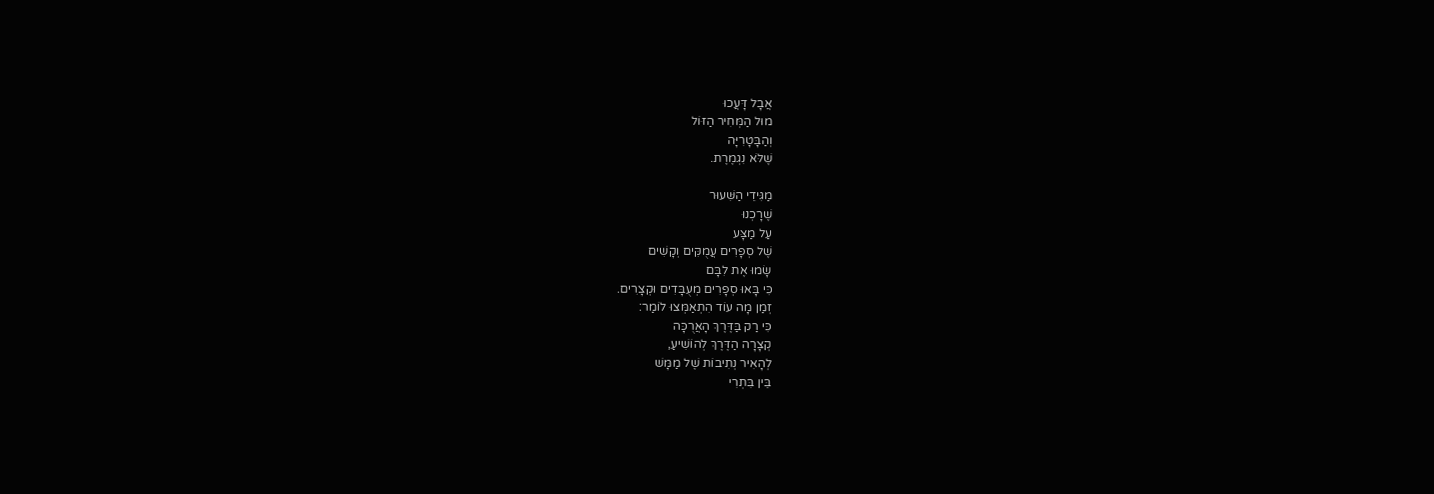אֲבָל דָּעֲכוּ
מוּל הַמְּחִיר הַזּוֹל
וְהַבָּטָרִיָּה
שֶׁלֹּא נִגְמֶרֶת.

מַגִּידֵי הַשִּׁעוּר
שֶׁרָכְנוּ
עַל מַצָּע
שֶׁל סְפָרִים עֲמֻקִּים וְקָשִׁים
שָׂמוּ אֶת לִבָּם
כִּי בָּאוּ סְפָרִים מְעֻבָּדִים וּקְצָרִים.
זְמַן מָה עוֹד הִתְאַמְּצוּ לוֹמַר:
כִּי רַק בַּדֶּרֶךְ הָאֲרֻכָּה
קְצָרָה הַדֶּרֶךְ לְהוֹשִׁיעַ,
לְהָאִיר נְתִיבוֹת שֶׁל מַמָּשׁ
בֵּין בִּתְרִי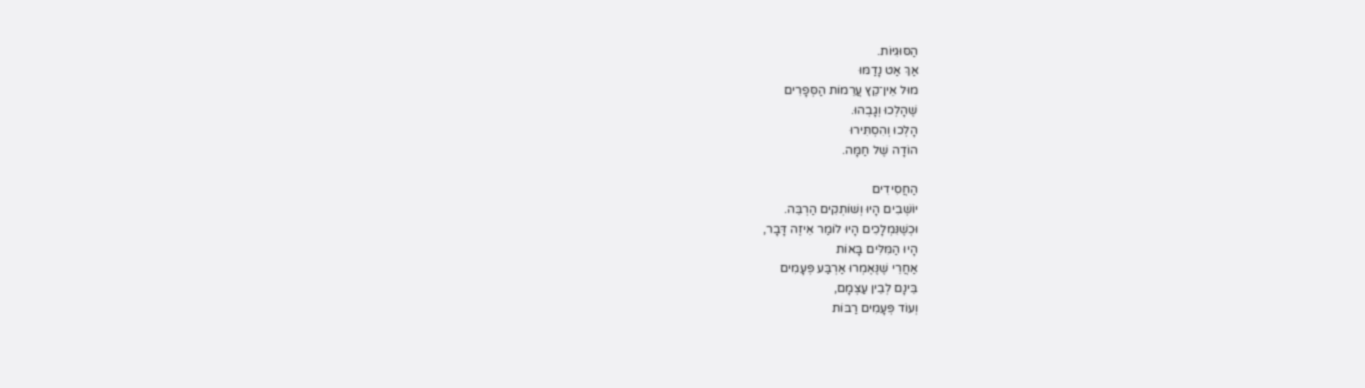הַסּוּגִיּוֹת.
אַךְ אַט נָדַמּוּ
מוּל אֵין־קֵץ עֲרֵמוֹת הַסְּפָרִים
שֶׁהָלְכוּ וְגָבְהוּ.
הָלְכוּ וְהִסְתִּירוּ
הוֹדָה שֶׁל חַמָּה.

הַחֲסִידִים
יוֹשְׁבִים הָיוּ וְשׁוֹתְקִים הַרְבֵּה.
וּכְשֶׁנִּמְלָכִים הָיוּ לוֹמַר אֵיזֶה דָּבָר,
הָיוּ הַמִּלִּים בָּאוֹת
אַחֲרֵי שֶׁנֶּאֶמְרוּ אַרְבַּע פְּעָמִים
בֵּינָם לְבֵין עַצְמָם,
וְעוֹד פְּעָמִים רַבּוֹת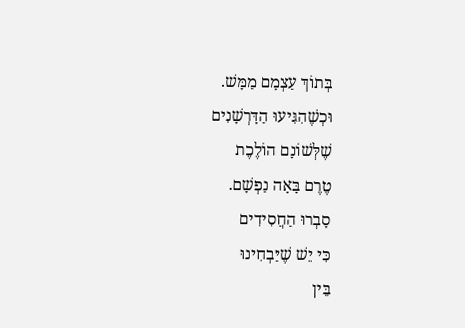בְּתוֹךְ עַצְמָם מַמָּשׁ.
וּכְשֶׁהִגִּיעוּ הַדָּרְשָׁנִים
שֶׁלְּשׁוֹנָם הוֹלֶכֶת
טֶרֶם בָּאָה נַפְשָׁם.
סָבְרוּ הַחֲסִידִים
כִּי יֵשׁ שֶׁיַּבְחִינוּ
בֵּין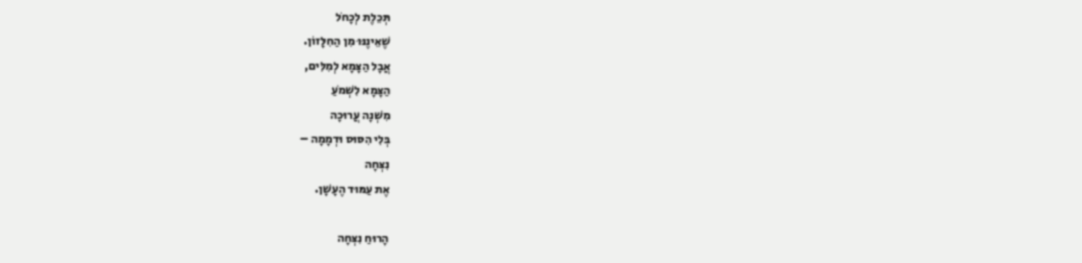תְּכֵלֶת לְכָחֹל
שֶׁאֵינֶנּוּ מִן הַחִלָּזוֹן.
אֲבָל הַצָּמָא לְמִלִּים,
הַצָּמָא לִשְׁמֹעַ
מִשְׁנָה עֲרוּכָה
בְּלִי הִסּוּס וּדְמָמָה –
נִצְּחָה
אֶת עַמּוּד הֶעָשָׁן.

הָרוּחַ נִצְּחָה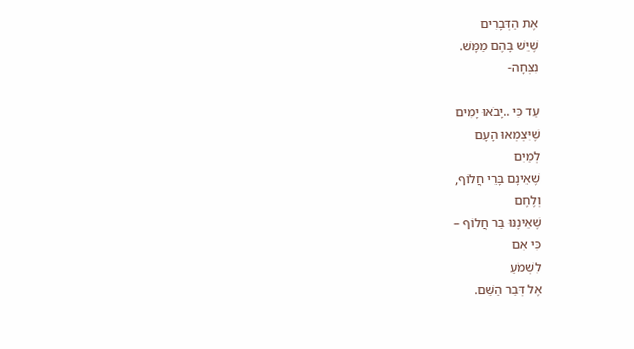אֶת הַדְּבָרִים
שֶׁיֵּשׁ בָּהֶם מַמָּשׁ.
נִצְּחָה-

עַד כִּי ..יָבֹאוּ יָמִים
שֶׁיִּצְמְאוּ הָעָם
לְמַיִם
שֶׁאֵינָם בָּרֵי חֲלוֹף,
וְלֶחֶם
שֶׁאֵינֶנּוּ בַּר חֲלוֹף –
כִּי אִם
לִשְׁמֹעַ
אֶל דְּבַר הַשֵּׁם.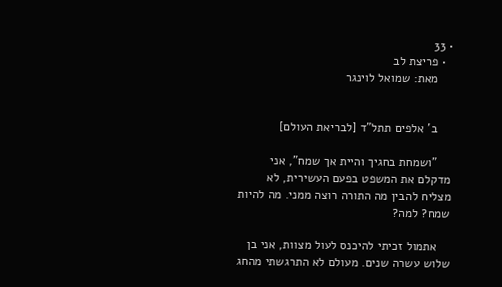• 33
  • פריצת לב
    מאת: שמואל לוינגר


    ב' אלפים תתל"ד [לבריאת העולם]

    "ושמחת בחגיך והיית אך שמח", אני מדקלם את המשפט בפעם העשירית, לא מצליח להבין מה התורה רוצה ממני. מה להיות שמח? למה?

    אתמול זכיתי להיכנס לעול מצוות, אני בן שלוש עשרה שנים. מעולם לא התרגשתי מהחג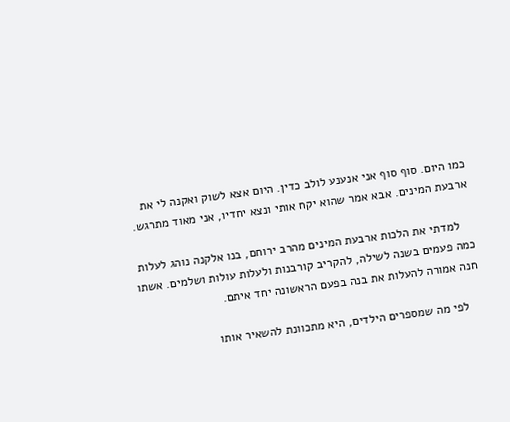כמו היום. סוף סוף אני אנענע לולב כדין. היום אצא לשוק ואקנה לי את ארבעת המינים. אבא אמר שהוא יקח אותי ונצא יחדיו, אני מאוד מתרגש.

    למדתי את הלכות ארבעת המינים מהרב ירוחם, בנו אלקנה נוהג לעלות כמה פעמים בשנה לשילה, להקריב קורבנות ולעלות עולות ושלמים. אשתו חנה אמורה להעלות את בנה בפעם הראשונה יחד איתם.

    לפי מה שמספרים הילדים, היא מתכוונת להשאיר אותו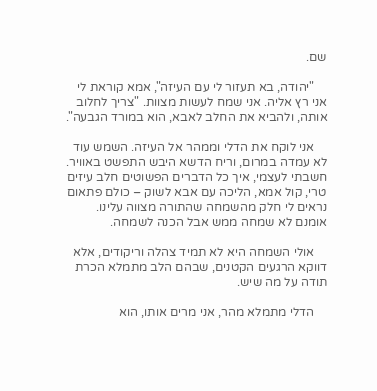שם.

    "יהודה, בא תעזור לי עם העיזה", אמא קוראת לי אני רץ אליה. אני שמח לעשות מצוות. "צריך לחלוב אותה, ולהביא את החלב לאבא, הוא במורד הגבעה".

    אני לוקח את הדלי וממהר אל העיזה. השמש עוד לא עמדה במרום, וריח הדשא היבש התפשט באוויר. חשבתי לעצמי, איך כל הדברים הפשוטים חלב עיזים טרי, קול אמא, הליכה עם אבא לשוק – כולם פתאום נראים לי חלק מהשמחה שהתורה מצווה עלינו. אומנם לא שמחה ממש אבל הכנה לשמחה.

    אולי השמחה היא לא תמיד צהלה וריקודים, אלא דווקא הרגעים הקטנים, שבהם הלב מתמלא הכרת תודה על מה שיש.

    הדלי מתמלא מהר, אני מרים אותו, הוא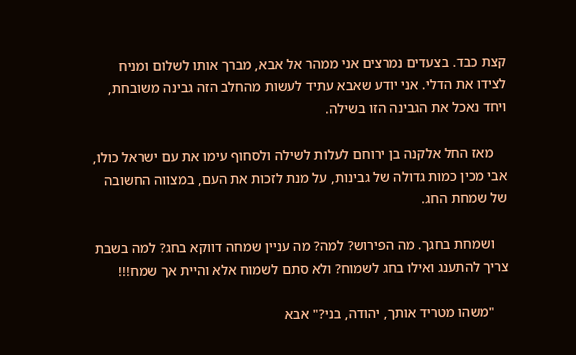קצת כבד. בצעדים נמרצים אני ממהר אל אבא, מברך אותו לשלום ומניח לצידו את הדלי. אני יודע שאבא עתיד לעשות מהחלב הזה גבינה משובחת, ויחד נאכל את הגבינה הזו בשילה.

    מאז החל אלקנה בן ירוחם לעלות לשילה ולסחוף עימו את עם ישראל כולו, אבי מכין כמות גדולה של גבינות, על מנת לזכות את העם, במצווה החשובה של שמחת החג.

    ושמחת בחגך. מה הפירוש? למה? מה עניין שמחה דווקא בחג? למה בשבת צריך להתענג ואילו בחג לשמוח? ולא סתם לשמוח אלא והיית אך שמח!!!

    "משהו מטריד אותך, יהודה, בני?" אבא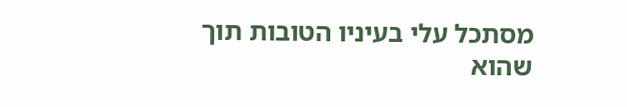מסתכל עלי בעיניו הטובות תוך שהוא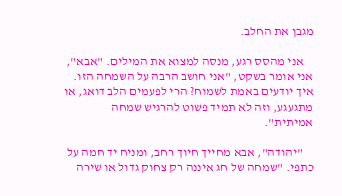מגבן את החלב.

    אני מהסס רגע, מנסה למצוא את המילים. "אבא", אני אומר בשקט, "אני חושב הרבה על השמחה הזו. איך יודעים באמת לשמוח? הרי לפעמים הלב דואג, או מתגעגע, וזה לא תמיד פשוט להרגיש שמחה אמיתית".

    "יהודה", אבא מחייך חיוך רחב, ומניח יד חמה על כתפי. "שמחה של חג איננה רק צחוק גדול או שירה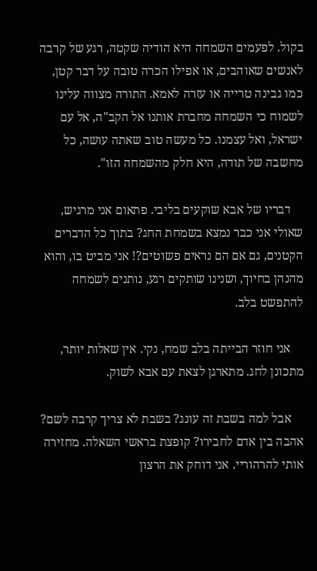בקול. לפעמים השמחה היא הודיה שקטה, רגע של קרבה לאנשים שאוהבים, או אפילו הכרה טובה על דבר קטן, כמו גבינה טרייה או עזרה לאמא. התורה מצווה עלינו לשמוח כי השמחה מחברת אותנו אל הקב"ה, אל עם ישראל, ואל עצמנו. כל מעשה טוב שאתה עושה, כל מחשבה של תודה, היא חלק מהשמחה הזו".

    דבריו של אבא שוקעים בליבי. פתאום אני מרגיש, שאולי אני כבר נמצא בשמחת החג? בתוך כל הדברים הקטנים, גם אם הם נראים פשוטים?! אני מביט בו, והוא מהנהן בחיוך, ושנינו שותקים רגע, נותנים לשמחה להתפשט בלב.

    אני חוזר הבייתה בלב שמח, נקי. אין שאלות יותר, מתכונן לחג. מתארגן לצאת עם אבא לשוק.

    אבל למה בשבת זה עונג? בשבת לא צריך קרבה לשם? אהבה בין אדם לחבירו? קופצת בראשי השאלה. מחזירה אותי להרהוריי. אני דוחק את הרצון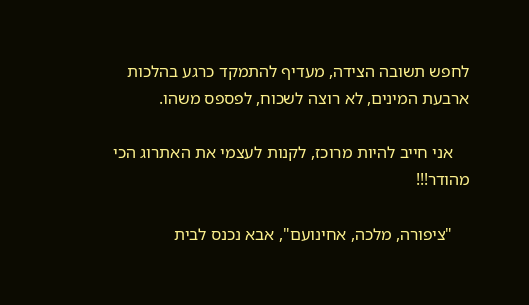לחפש תשובה הצידה, מעדיף להתמקד כרגע בהלכות ארבעת המינים, לא רוצה לשכוח, לפספס משהו.

    אני חייב להיות מרוכז, לקנות לעצמי את האתרוג הכי מהודר!!!

    "ציפורה, מלכה, אחינועם", אבא נכנס לבית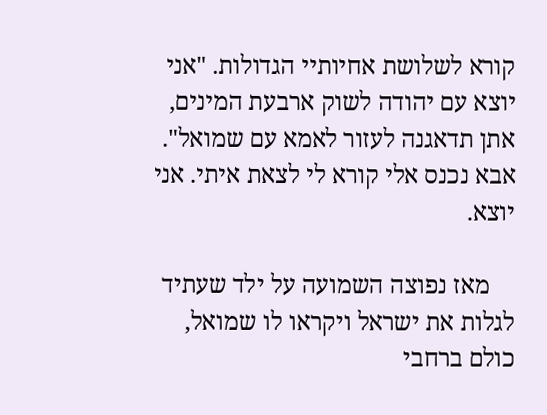קורא לשלושת אחיותיי הגדולות. "אני יוצא עם יהודה לשוק ארבעת המינים, אתן תדאגנה לעזור לאמא עם שמואל". אבא נכנס אלי קורא לי לצאת איתי. אני יוצא.

    מאז נפוצה השמועה על ילד שעתיד לגלות את ישראל ויקראו לו שמואל, כולם ברחבי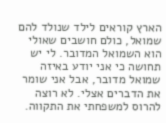הארץ קוראים לילד שנולד להם שמואל, כולם חושבים שאולי הוא השמואל המדובר. לי יש תחושה כי אני יודע באיזה שמואל מדובר, אבל אני שומר את הדברים אצלי. לא רוצה להרוס למשפחתי את התקווה.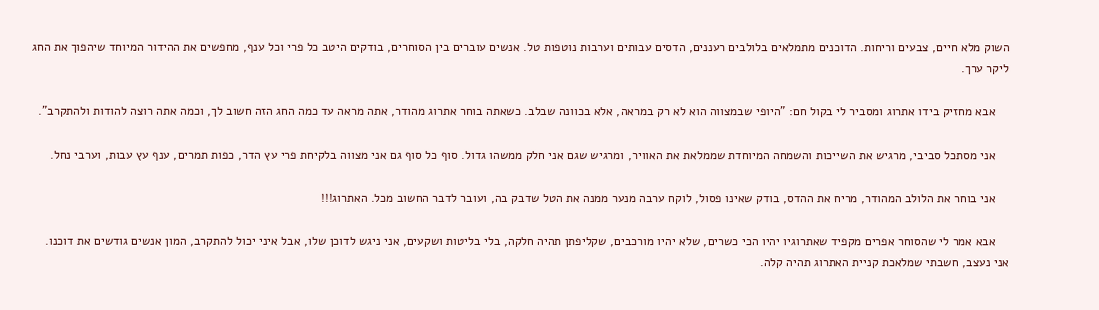השוק מלא חיים, צבעים וריחות. הדוכנים מתמלאים בלולבים רעננים, הדסים עבותים וערבות נוטפות טל. אנשים עוברים בין הסוחרים, בודקים היטב כל פרי וכל ענף, מחפשים את ההידור המיוחד שיהפוך את החג ליקר ערך.

    אבא מחזיק בידו אתרוג ומסביר לי בקול חם: "היופי שבמצווה הוא לא רק במראה, אלא בכוונה שבלב. כשאתה בוחר אתרוג מהודר, אתה מראה עד כמה החג הזה חשוב לך, וכמה אתה רוצה להודות ולהתקרב".

    אני מסתכל סביבי, מרגיש את השייכות והשמחה המיוחדת שממלאת את האוויר, ומרגיש שגם אני חלק ממשהו גדול. סוף כל סוף גם אני מצווה בלקיחת פרי עץ הדר, כפות תמרים, ענף עץ עבות, וערבי נחל.

    אני בוחר את הלולב המהודר, מריח את ההדס, בודק שאינו פסול, לוקח ערבה מנער ממנה את הטל שדבק בה, ועובר לדבר החשוב מכל. האתרוג!!!

    אבא אמר לי שהסוחר אפרים מקפיד שאתרוגיו יהיו הכי כשרים, שלא יהיו מורכבים, שקליפתן תהיה חלקה, בלי בליטות ושקעים, אני ניגש לדוכן שלו, אבל איני יכול להתקרב, המון אנשים גודשים את דוכנו. אני נעצב, חשבתי שמלאכת קניית האתרוג תהיה קלה.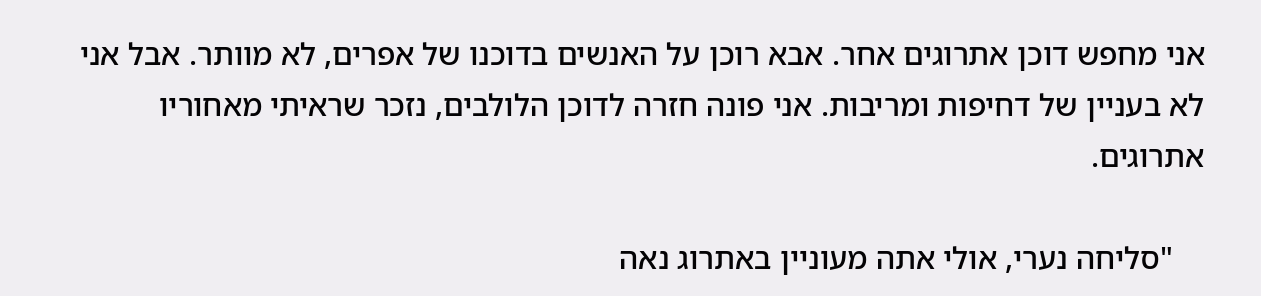אני מחפש דוכן אתרוגים אחר. אבא רוכן על האנשים בדוכנו של אפרים, לא מוותר. אבל אני לא בעניין של דחיפות ומריבות. אני פונה חזרה לדוכן הלולבים, נזכר שראיתי מאחוריו אתרוגים.

    "סליחה נערי, אולי אתה מעוניין באתרוג נאה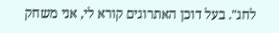לחג". בעל דוכן האתרוגים קורא לי, אני משחק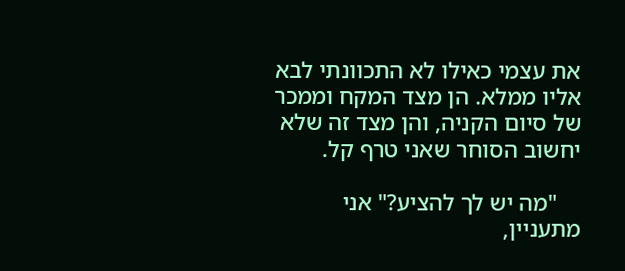את עצמי כאילו לא התכוונתי לבא אליו ממלא. הן מצד המקח וממכר של סיום הקניה, והן מצד זה שלא יחשוב הסוחר שאני טרף קל.

    "מה יש לך להציע?" אני מתעניין,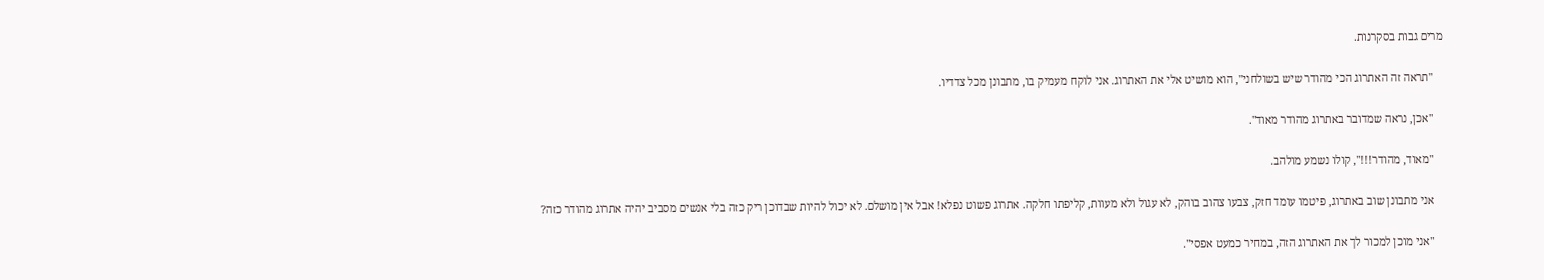מרים גבות בסקרנות.

    "תראה זה האתרוג הכי מהודר שיש בשולחני", הוא מושיט אלי את האתרוג. אני לוקח מעמיק בו, מתבונן מכל צדדיו.

    "אכן, נראה שמדובר באתרוג מהודר מאוד".

    "מאוד, מהודר!!!", קולו נשמע מולהב.

    אני מתבונן שוב באתרוג, פיטמו עומד חזק, צבעו צהוב בוהק, לא עגול ולא מעוות, קליפתו חלקה. אתרוג פשוט נפלא! אבל אין מושלם. לא יכול להיות שבדוכן ריק כזה בלי אנשים מסביב יהיה אתרוג מהודר כזה?

    "אני מוכן למכור לך את האתרוג הזה, במחיר כמעט אפסי".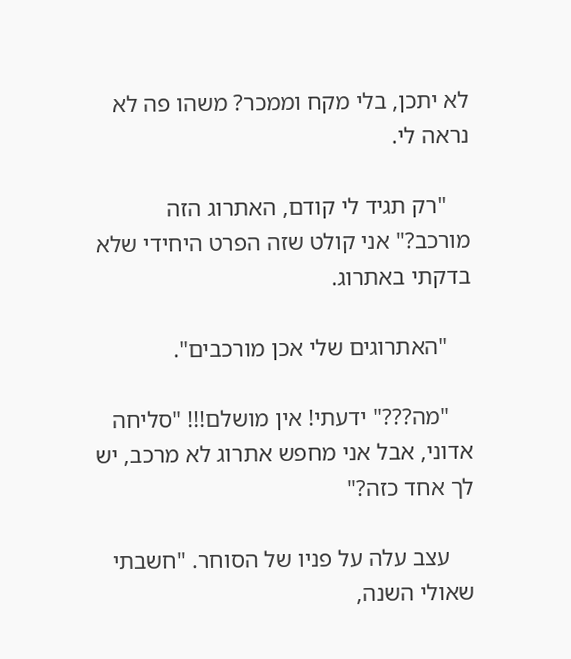לא יתכן, בלי מקח וממכר? משהו פה לא נראה לי.

    "רק תגיד לי קודם, האתרוג הזה מורכב?" אני קולט שזה הפרט היחידי שלא בדקתי באתרוג.

    "האתרוגים שלי אכן מורכבים".

    "מה???" ידעתי! אין מושלם!!! "סליחה אדוני, אבל אני מחפש אתרוג לא מרכב, יש לך אחד כזה?"

    עצב עלה על פניו של הסוחר. "חשבתי שאולי השנה,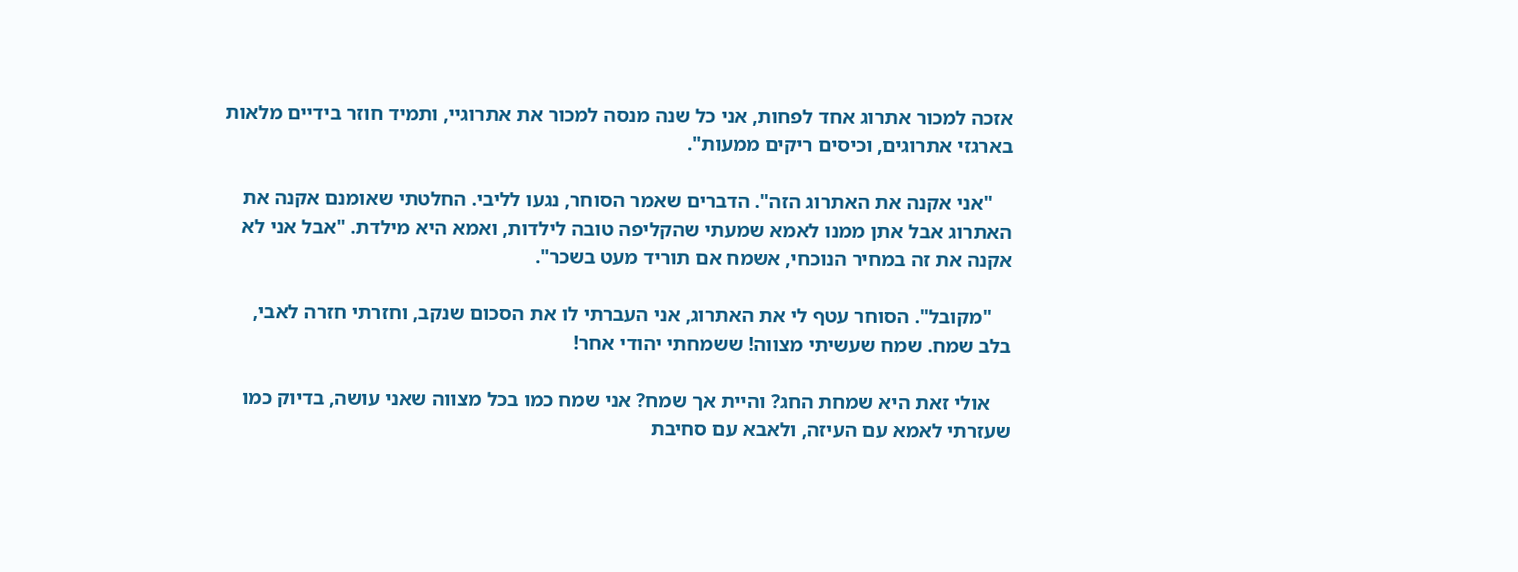אזכה למכור אתרוג אחד לפחות, אני כל שנה מנסה למכור את אתרוגיי, ותמיד חוזר בידיים מלאות בארגזי אתרוגים, וכיסים ריקים ממעות".

    "אני אקנה את האתרוג הזה". הדברים שאמר הסוחר, נגעו לליבי. החלטתי שאומנם אקנה את האתרוג אבל אתן ממנו לאמא שמעתי שהקליפה טובה לילדות, ואמא היא מילדת. "אבל אני לא אקנה את זה במחיר הנוכחי, אשמח אם תוריד מעט בשכר".

    "מקובל". הסוחר עטף לי את האתרוג, אני העברתי לו את הסכום שנקב, וחזרתי חזרה לאבי, בלב שמח. שמח שעשיתי מצווה! ששמחתי יהודי אחר!

    אולי זאת היא שמחת החג? והיית אך שמח? אני שמח כמו בכל מצווה שאני עושה, בדיוק כמו שעזרתי לאמא עם העיזה, ולאבא עם סחיבת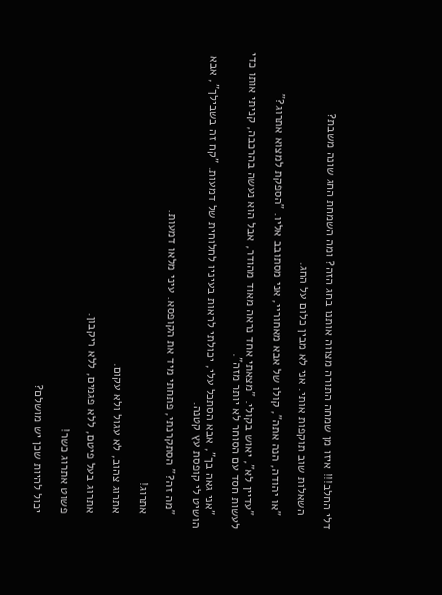דלי החלב!!! איזו מן שמחה התורה מצווה אותנו בחג הזה? ומה השמחת החג שונה משבת?

    השאלות שוב תוקפות אותי. אני לא מבין כלום על החג.

    "או יהודה, הנה אתה", קולו של אבא מאחוריי, אני מסתובב אליו. "הספקת למצוא אתרוג?"

    "עדיין לא", יאוש בקולי. "מצאתי אחד נראה מאוד מהודר, אבל הוא נעשה בהרכבה, קניתי אותו כדי לעשות חסד עם הסוחר לא יותר מזה".

    "אני גאה בך", אבא הסתכל עלי, יכולתי לראות בעיניו לחלוחית של דמעות. "קח זה בשבילך", אבא הושיט לי קופסת עץ קטנה.

    "מה זה?" הסתקרנתי, פתחתי מיד את הקופסא. עיני מלאו דמעות.

    אתרוג!

    אתרוג צהוב, לא עגול ולא עקום.

    אתרוג בעל פיטם, ללא פגמים, ללא ריקבון.

    פשוט אתרוג כשר!

    יכול להיות שכן יש מושלם?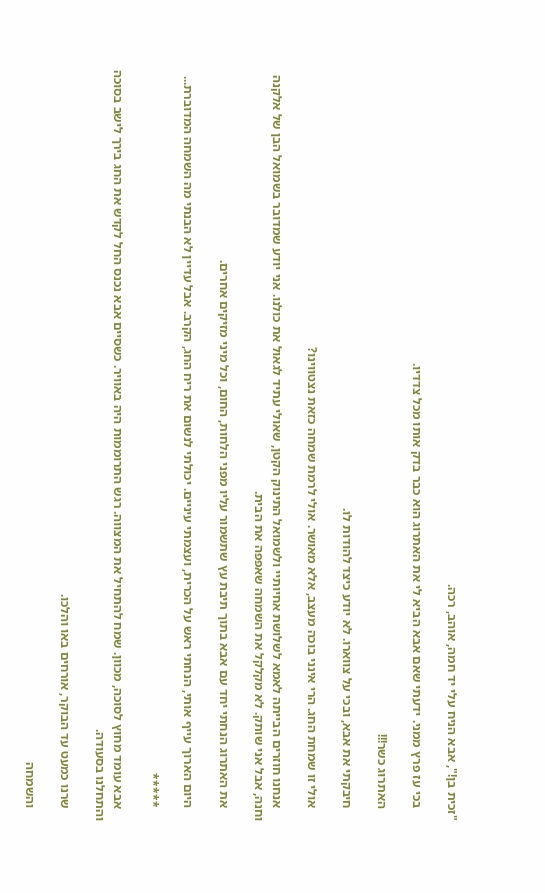"זכית בן!", אבא הניח עלי יד חמה, אוהב, רכה.

    בכי עז פרץ ממני. ידעתי שאם אבא הביא לי את האתרוג הוא כבר בדק אותו מכל צדדיו.

    האתרוג כשר!!!

    חיבקתי את אבא, ובכי על צווארו. לא יודע כיצד להודות לו.

    אולי זו שמחת החג. הרי אינני בוכה מעצב, אלא מאושר. אולי לרמת שמחה כזאת נצטווינו?

    אנחנו חוזרים הבייתה לאמא לשלושת אחיותיי ולשמואל התינוק הקטן, שאולי עתיד לגאול את כולנו. אני יודע שמדובר בשמואל הבן של אלקנה וחנה, אבל אני שותק. לא מקלקל את השמחה שאפפה את הבית.

    את האתרוג הנחתי יחד עם אבא בתוך תיבת עץ שתשמור עליו מפני הלחות, החום, וכל מיני מזיקים אחרים.

    היום הארוך עייף אותי, הנחתי ראש על הכרית, ועצמתי עיניים. יכולתי לנשום את ריח החג, הקרב. אבל עדיין לא הבנתי מה השמחה המדוברת...

    *****

    אבא עומד מחוץ לסוכה, מכוון. שמח להתחיל את המצווה. רגש התרוממות היה באוויר. כשסיים אבא נכנס החל לקדש את החג בירך לישב בסוכה והתחלנו בסעודה.

    שרנו כמעט עד הבוקר, אורחים באו והלכו.

    והשמחה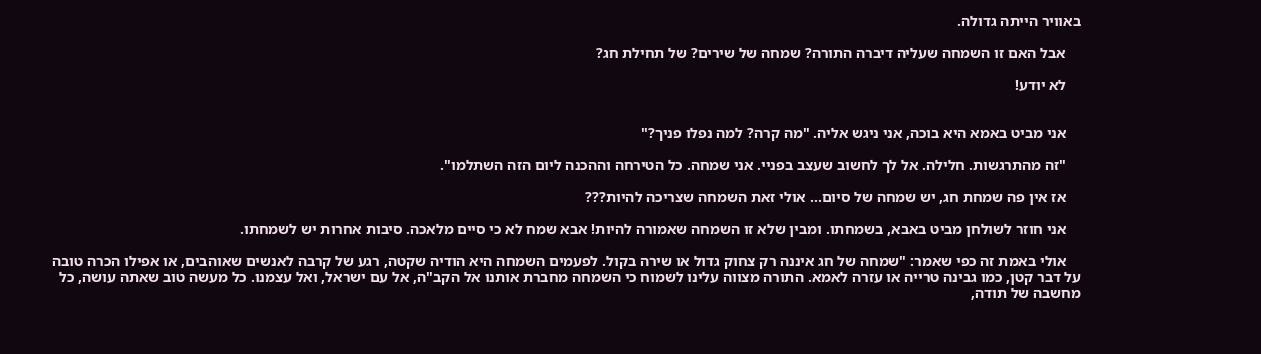באוויר הייתה גדולה.

    אבל האם זו השמחה שעליה דיברה התורה? שמחה של שירים? של תחילת חג?

    לא יודע!


    אני מביט באמא היא בוכה, אני ניגש אליה. "מה קרה? למה נפלו פניך?"

    "זה מהתרגשות. חלילה. אל לך לחשוב שעצב בפניי. אני שמחה. כל הטירחה וההכנה ליום הזה השתלמו".

    אז אין פה שמחת חג, יש שמחה של סיום... אולי זאת השמחה שצריכה להיות???

    אני חוזר לשולחן מביט באבא, בשמחתו. ומבין שלא זו השמחה שאמורה להיות! אבא שמח לא כי סיים מלאכה. סיבות אחרות יש לשמחתו.

    אולי באמת זה כפי שאמר: "שמחה של חג איננה רק צחוק גדול או שירה בקול. לפעמים השמחה היא הודיה שקטה, רגע של קרבה לאנשים שאוהבים, או אפילו הכרה טובה על דבר קטן, כמו גבינה טרייה או עזרה לאמא. התורה מצווה עלינו לשמוח כי השמחה מחברת אותנו אל הקב"ה, אל עם ישראל, ואל עצמנו. כל מעשה טוב שאתה עושה, כל מחשבה של תודה,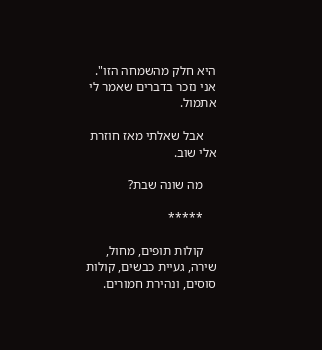היא חלק מהשמחה הזו". אני נזכר בדברים שאמר לי אתמול.

    אבל שאלתי מאז חוזרת אלי שוב.

    מה שונה שבת?

    *****

    קולות תופים, מחול, שירה, געיית כבשים, קולות סוסים, ונהירת חמורים.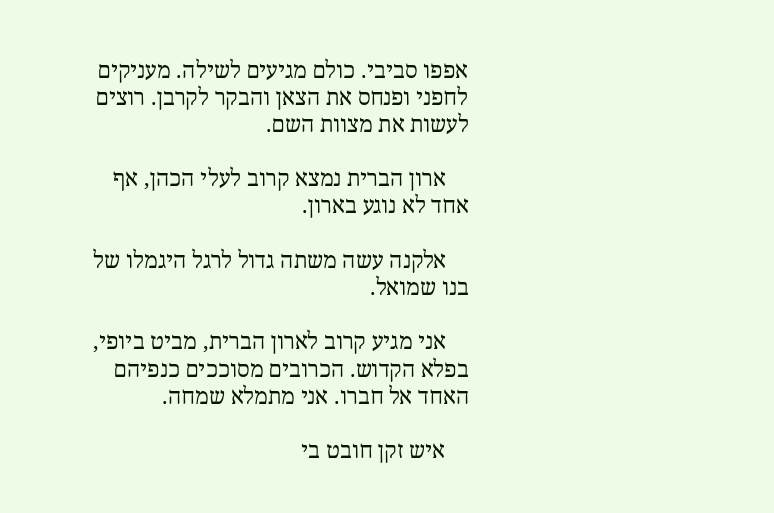אפפו סביבי. כולם מגיעים לשילה. מעניקים לחפני ופנחס את הצאן והבקר לקרבן. רוצים לעשות את מצוות השם.

    ארון הברית נמצא קרוב לעלי הכהן, אף אחד לא נוגע בארון.

    אלקנה עשה משתה גדול לרגל היגמלו של בנו שמואל.

    אני מגיע קרוב לארון הברית, מביט ביופי, בפלא הקדוש. הכרובים מסוככים כנפיהם האחד אל חברו. אני מתמלא שמחה.

    איש זקן חובט בי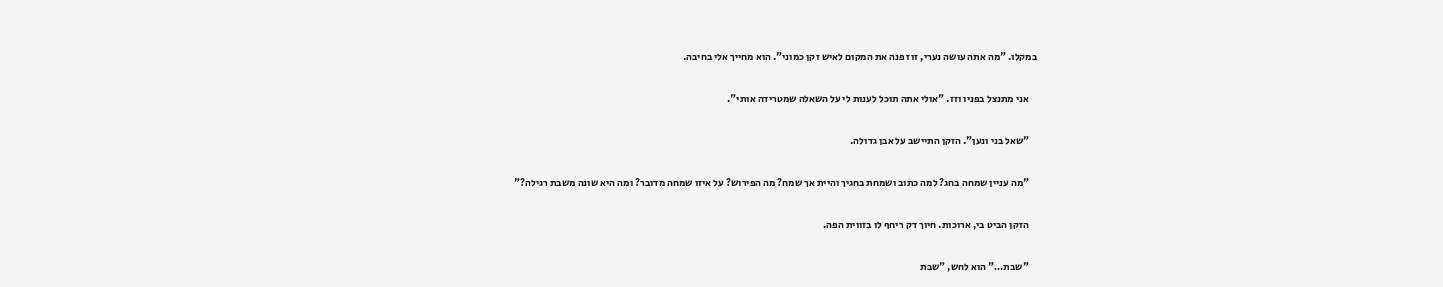במקלו. "מה אתה עושה נערי, זוז פנה את המקום לאיש זקן כמוני". הוא מחייך אלי בחיבה.

    אני מתנצל בפניו וזז. "אולי אתה תוכל לענות לי על השאלה שמטרידה אותי".

    "שאל בני ונען". הזקן התיישב על אבן גדולה.

    "מה עניין שמחה בחג? למה כתוב ושמחת בחגיך והיית אך שמח? מה הפירוש? על איזו שמחה מדובר? ומה היא שונה משבת רגילה?"

    הזקן הביט בי, ארוכות. חיוך דק ריחף לו בזווית הפה.

    "שבת…" הוא לחש, "שבת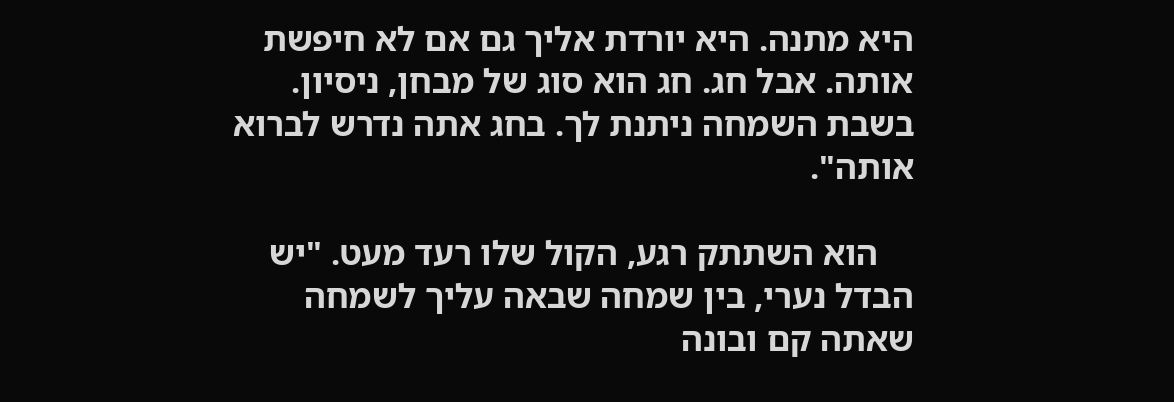היא מתנה. היא יורדת אליך גם אם לא חיפשת אותה. אבל חג. חג הוא סוג של מבחן, ניסיון. בשבת השמחה ניתנת לך. בחג אתה נדרש לברוא אותה".

    הוא השתתק רגע, הקול שלו רעד מעט. "יש הבדל נערי, בין שמחה שבאה עליך לשמחה שאתה קם ובונה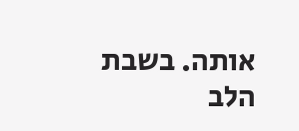אותה. בשבת הלב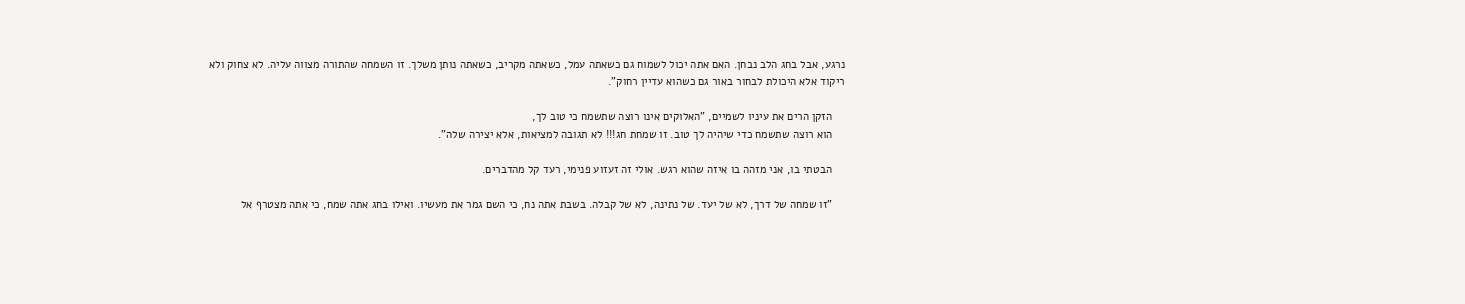נרגע, אבל בחג הלב נבחן. האם אתה יכול לשמוח גם כשאתה עמל, כשאתה מקריב, כשאתה נותן משלך. זו השמחה שהתורה מצווה עליה. לא צחוק ולא ריקוד אלא היכולת לבחור באור גם כשהוא עדיין רחוק".

    הזקן הרים את עיניו לשמיים, "האלוקים אינו רוצה שתשמח כי טוב לך,
    הוא רוצה שתשמח כדי שיהיה לך טוב. זו שמחת חג!!! לא תגובה למציאות, אלא יצירה שלה".

    הבטתי בו, אני מזהה בו איזה שהוא רגש. אולי זה זעזוע פנימי, רעד קל מהדברים.

    "זו שמחה של דרך, לא של יעד. של נתינה, לא של קבלה. בשבת אתה נח, כי השם גמר את מעשיו. ואילו בחג אתה שמח, כי אתה מצטרף אל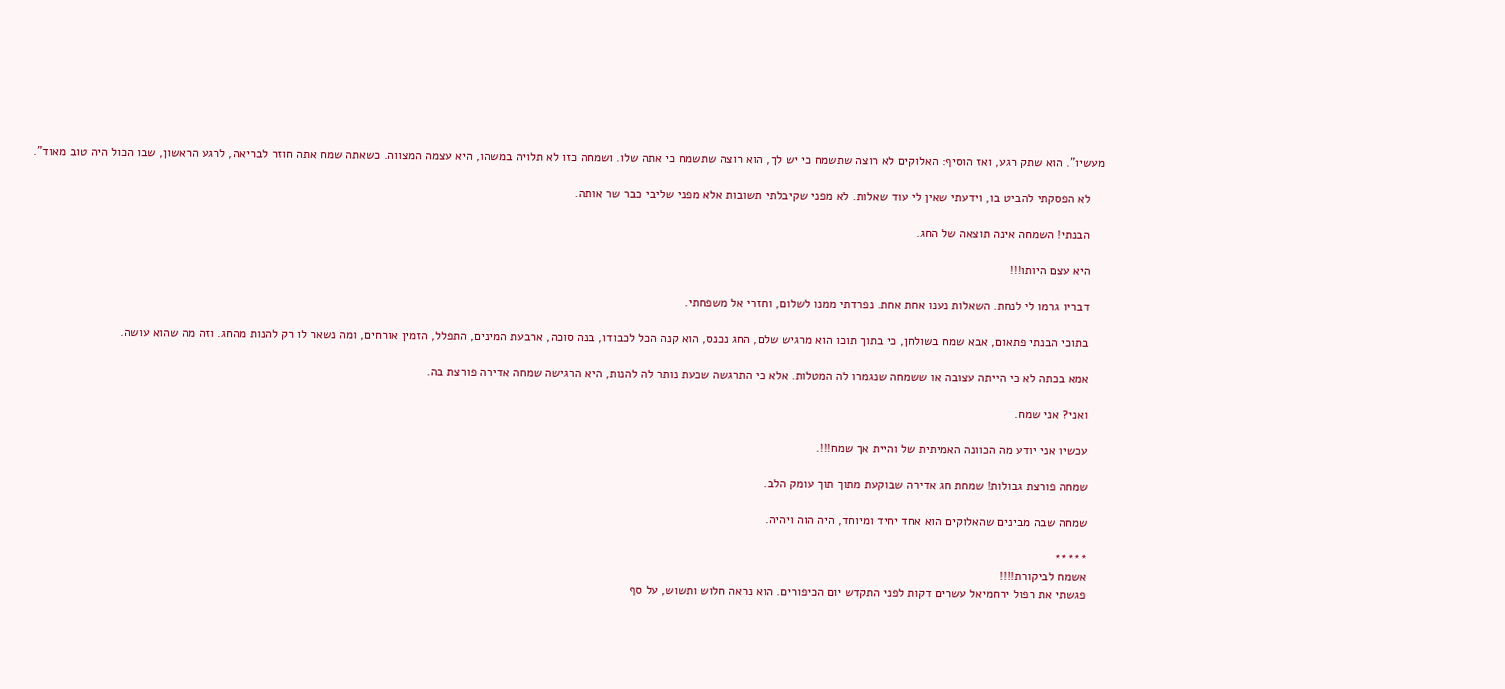מעשיו". הוא שתק רגע, ואז הוסיף: האלוקים לא רוצה שתשמח כי יש לך, הוא רוצה שתשמח כי אתה שלו. ושמחה כזו לא תלויה במשהו, היא עצמה המצווה. כשאתה שמח אתה חוזר לבריאה, לרגע הראשון, שבו הכול היה טוב מאוד".

    לא הפסקתי להביט בו, וידעתי שאין לי עוד שאלות. לא מפני שקיבלתי תשובות אלא מפני שליבי כבר שר אותה.

    הבנתי! השמחה אינה תוצאה של החג.

    היא עצם היותו!!!

    דבריו גרמו לי לנחת. השאלות נענו אחת אחת. נפרדתי ממנו לשלום, וחזרי אל משפחתי.

    בתוכי הבנתי פתאום, אבא שמח בשולחן, כי בתוך תוכו הוא מרגיש שלם, החג נכנס, הוא קנה הכל לכבודו, בנה סוכה, ארבעת המינים, התפלל, הזמין אורחים, ומה נשאר לו רק להנות מהחג. וזה מה שהוא עושה.

    אמא בכתה לא כי הייתה עצובה או ששמחה שנגמרו לה המטלות. אלא כי התרגשה שכעת נותר לה להנות, היא הרגישה שמחה אדירה פורצת בה.

    ואני? אני שמח.

    עכשיו אני יודע מה הכוונה האמיתית של והיית אך שמח!!!.

    שמחה פורצת גבולות! שמחת חג אדירה שבוקעת מתוך תוך עומק הלב.

    שמחה שבה מבינים שהאלוקים הוא אחד יחיד ומיוחד, היה הוה ויהיה.

    *****
    אשמח לביקורת!!!!
    פגשתי את רפול ירחמיאל עשרים דקות לפני התקדש יום הכיפורים. הוא נראה חלוש ותשוש, על סף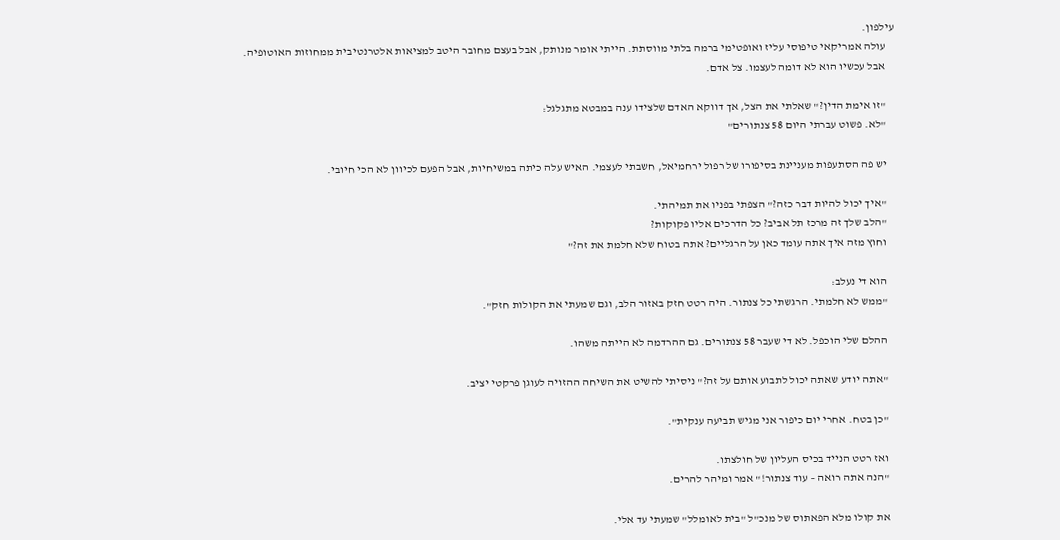עילפון.
    עולה אמריקאי טיפוסי עליז ואופטימי ברמה בלתי מווסתת. הייתי אומר מנותק, אבל בעצם מחובר היטב למציאות אלטרנטיבית ממחוזות האוטופיה.
    אבל עכשיו הוא לא דומה לעצמו. צל אדם.

    "זו אימת הדין?" שאלתי את הצל, אך דווקא האדם שלצידו ענה במבטא מתגלגל:
    "לא. פשוט עברתי היום 58 צנתורים"

    יש פה הסתעפות מעניינת בסיפורו של רפול ירחמיאל, חשבתי לעצמי. האיש עלה כיתה במשיחיות, אבל הפעם לכיוון לא הכי חיובי.

    "איך יכול להיות דבר כזה?" הצפתי בפניו את תמיהתי.
    "הלב שלך זה מרכז תל אביב? כל הדרכים אליו פקוקות?
    וחוץ מזה איך אתה עומד כאן על הרגליים? אתה בטוח שלא חלמת את זה?"

    הוא די נעלב:
    "ממש לא חלמתי. הרגשתי כל צנתור. היה רטט חזק באזור הלב, וגם שמעתי את הקולות חזק".

    ההלם שלי הוכפל. לא די שעבר 58 צנתורים. גם ההרדמה לא הייתה משהו.

    "אתה יודע שאתה יכול לתבוע אותם על זה?" ניסיתי להשיט את השיחה ההזויה לעוגן פרקטי יציב.

    "כן בטח. אחרי יום כיפור אני מגיש תביעה ענקית".

    ואז רטט הנייד בכיס העליון של חולצתו.
    "הנה אתה רואה – עוד צנתור!" אמר ומיהר להרים.

    את קולו מלא הפאתוס של מנכ"ל "בית לאומלל" שמעתי עד אלי.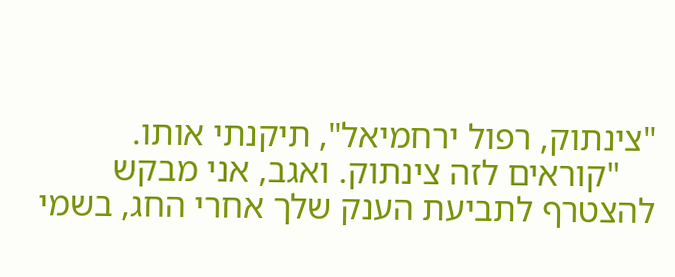"צינתוק, רפול ירחמיאל", תיקנתי אותו.
    "קוראים לזה צינתוק. ואגב, אני מבקש להצטרף לתביעת הענק שלך אחרי החג, בשמי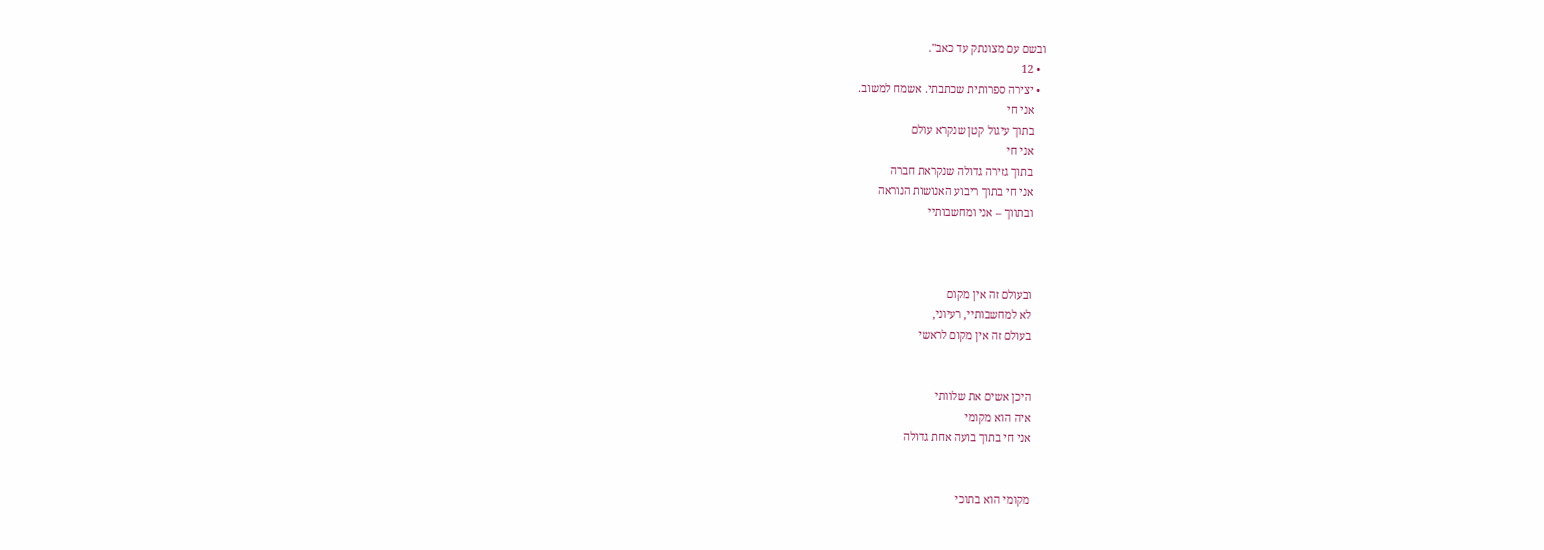ובשם עם מצונתק עד כאב".
  • 12
  • יצירה ספרותית שכתבתי. אשמח למשוב.
    אני חי
    בתוך עיגול קטן שנקרא עולם
    אני חי
    בתוך גזירה גדולה שנקראת חברה
    אני חי בתוך ריבוע האנושות הנוראה
    ובתווך – אני ומחשבותיי



    ובעולם זה אין מקום
    לא למחשבותיי, רעיוני,
    בעולם זה אין מקום לראשי


    היכן אשים את שלוותי
    איה הוא מקומי
    אני חי בתוך בועה אחת גדולה


    מקומי הוא בתוכי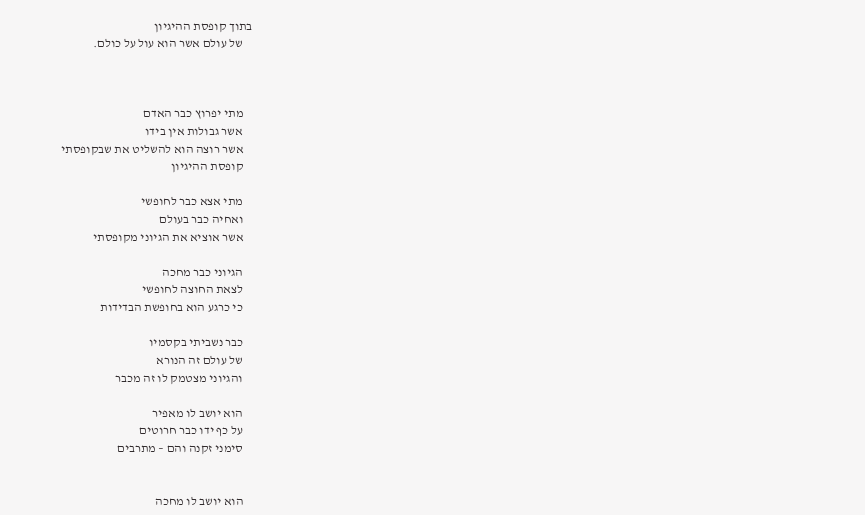בתוך קופסת ההיגיון
    של עולם אשר הוא עול על כולם.



    מתי יפרוץ כבר האדם
    אשר גבולות אין בידו
    אשר רוצה הוא להשליט את שבקופסתי
    קופסת ההיגיון

    מתי אצא כבר לחופשי
    ואחיה כבר בעולם
    אשר אוציא את הגיוני מקופסתי

    הגיוני כבר מחכה
    לצאת החוצה לחופשי
    כי כרגע הוא בחופשת הבדידות

    כבר נשביתי בקסמיו
    של עולם זה הנורא
    והגיוני מצטמק לו זה מכבר

    הוא יושב לו מאפיר
    על כף ידו כבר חרוטים
    סימני זקנה והם – מתרבים


    הוא יושב לו מחכה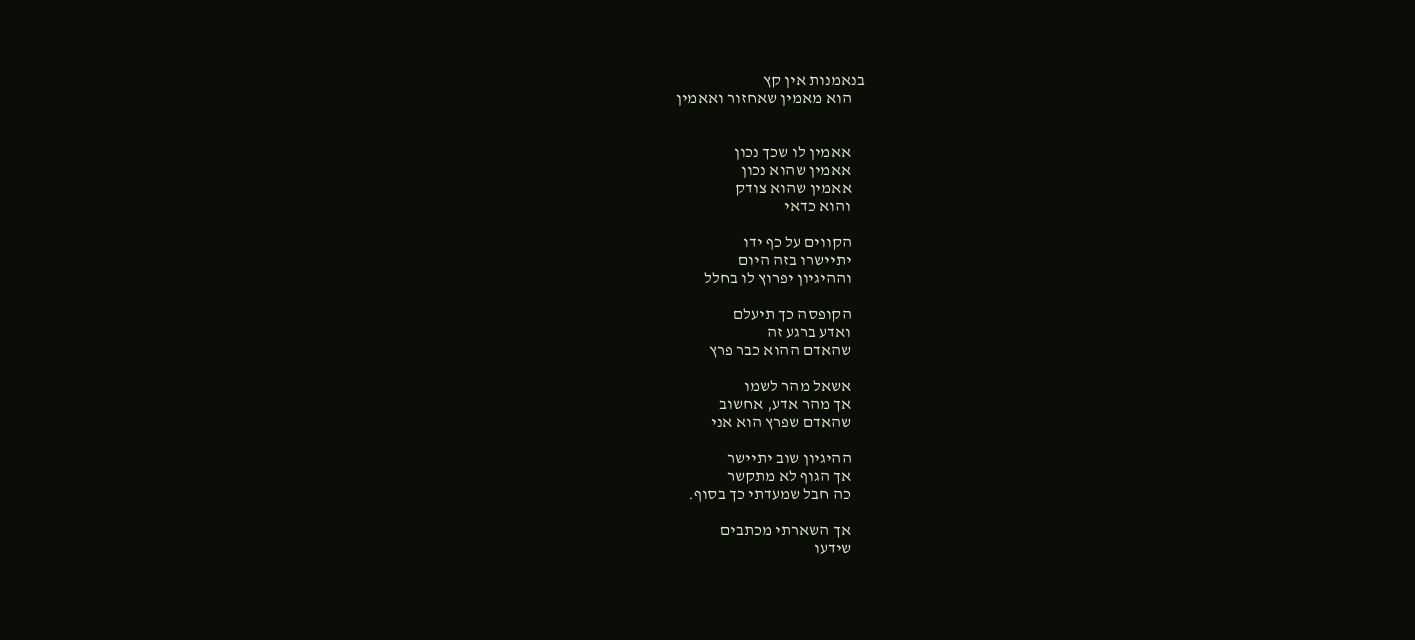בנאמנות אין קץ
    הוא מאמין שאחזור ואאמין


    אאמין לו שכך נכון
    אאמין שהוא נכון
    אאמין שהוא צודק
    והוא כדאי

    הקווים על כף ידו
    יתיישרו בזה היום
    וההיגיון יפרוץ לו בחלל

    הקופסה כך תיעלם
    ואדע ברגע זה
    שהאדם ההוא כבר פרץ

    אשאל מהר לשמו
    אך מהר אדע, אחשוב
    שהאדם שפרץ הוא אני

    ההיגיון שוב יתיישר
    אך הגוף לא מתקשר
    כה חבל שמעדתי כך בסוף.

    אך השארתי מכתבים
    שידעו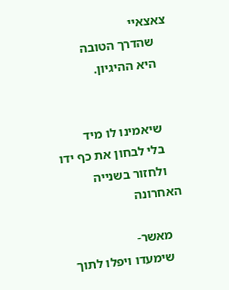צאצאיי
    שהדרך הטובה
    היא ההיגיון.


    שיאמינו לו מיד
    בלי לבחון את כף ידו
    ולחזור בשנייה האחרונה

    מאשר-
    שימעדו ויפלו לתוך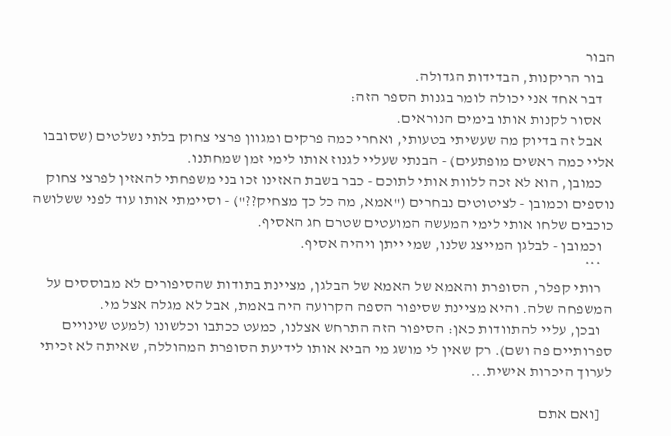הבור
    בור הריקנות, הבדידות הגדולה.
    דבר אחד אני יכולה לומר בגנות הספר הזה:
    אסור לקנות אותו בימים הנוראים.
    אבל זה בדיוק מה שעשיתי בטעותי, ואחרי כמה פרקים ומגוון פרצי צחוק בלתי נשלטים (שסובבו אליי כמה ראשים מופתעים) - הבנתי שעליי לגנוז אותו לימי זמן שמחתנו.
    כמובן, הוא לא זכה ללוות אותי לתוכם - כבר בשבת האזינו זכו בני משפחתי להאזין לפרצי צחוק נוספים וכמובן - לציטוטים נבחרים ("אמא, מה כל כך מצחיק??") - וסיימתי אותו עוד לפני ששלושה כוכבים שלחו אותי לימי המעשה המועטים שטרם חג האסיף.
    וכמובן - לבלגן המייצג שלנו, שמי ייתן ויהיה אסיף.
    ***
    רותי קפלר, הסופרת והאמא של האמא של הבלגן, מציינת בתודות שהסיפורים לא מבוססים על המשפחה שלה. והיא מציינת שסיפור הספה הקרועה היה באמת, אבל לא מגלה אצל מי.
    ובכן, עליי להתוודות כאן: הסיפור הזה התרחש אצלנו, כמעט ככתבו וכלשונו (למעט שינויים ספרותיים פה ושם). רק שאין לי מושג מי הביא אותו לידיעת הסופרת המהוללה, שאיתה לא זכיתי לערוך היכרות אישית...

    [ואם אתם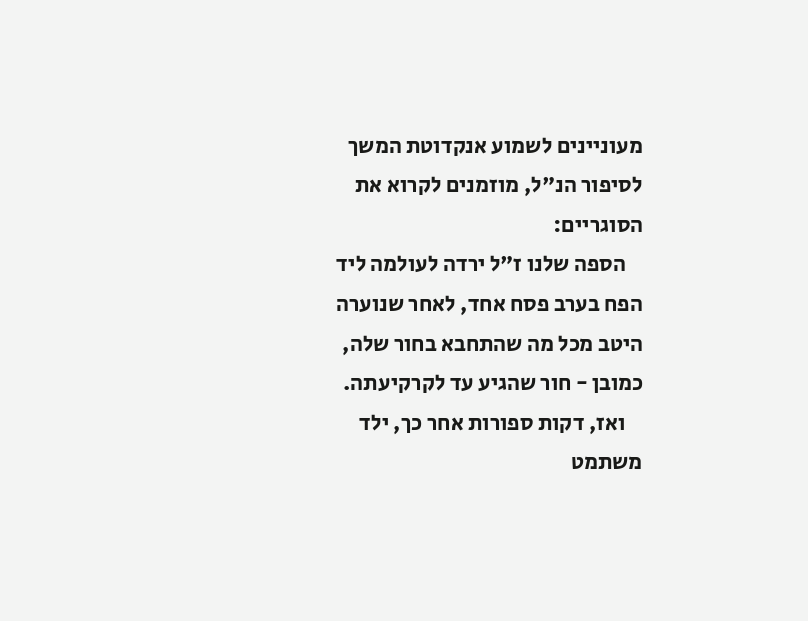מעוניינים לשמוע אנקדוטת המשך לסיפור הנ"ל, מוזמנים לקרוא את הסוגריים:
    הספה שלנו ז"ל ירדה לעולמה ליד הפח בערב פסח אחד, לאחר שנוערה היטב מכל מה שהתחבא בחור שלה, כמובן - חור שהגיע עד לקרקיעתה.
    ואז, דקות ספורות אחר כך, ילד משתמט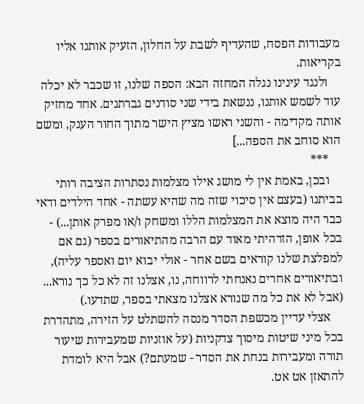מעבודות הפסח, שהעדיף לשבת על החלון, הזעיק אותנו אליו בקריאות.
    ולנגד עינינו נגלה המחזה הבא: הספה שלנו, זו שכבר לא יכלה עוד לשמש אותנו, ננשאת בידי שני סודנים גברתנים. אחד מחזיק אותה מקדימה - והשני ראשו מציץ הישר מתוך החור הענק, ומשם הוא סוחב את הספה...]
    ***
    ובכן, באמת אין לי מושג אילו מצלמות נסתרות הציבה רותי בביתנו (בעצם אין סיכוי שזה מה שהיא עשתה - אחד הילדים ודאי כבר היה מוצא את המצלמות הללו ומשחק ו/או מפרק אותן...) - בכל אופן, הזדהיתי מאוד עם הרבה מהתיאורים בספר (גם אם למפלצת שלנו קוראים בשם אחר - אולי יבוא יום ואספר עליה), ובתיאורים אחרים נאנחתי לרווחה, נו, אצלנו זה לא כל כך נורא... (אבל לא את כל מה שנורא אצלנו מצאתי בספר, שתדעו.)
    אצלי עדיין מכשפת הסדר מנסה להשתלט על הזירה, מתהדרת בכל מיני שיטות מיסוך צדקניות (על אוזניות שמעבירות שיעור תורה ומעבירות בנחת את הסדר - שמעתם?) אבל היא לומדת להתאזן אט אט.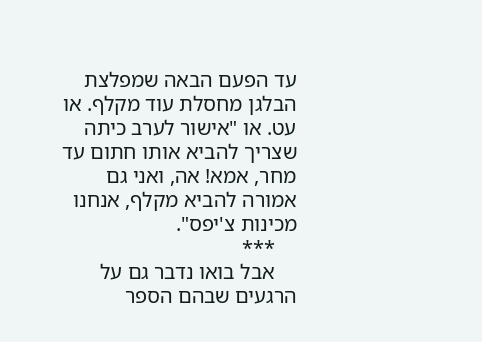עד הפעם הבאה שמפלצת הבלגן מחסלת עוד מקלף. או עט. או "אישור לערב כיתה שצריך להביא אותו חתום עד מחר, אמא! אה, ואני גם אמורה להביא מקלף, אנחנו מכינות צ'יפס".
    ***
    אבל בואו נדבר גם על הרגעים שבהם הספר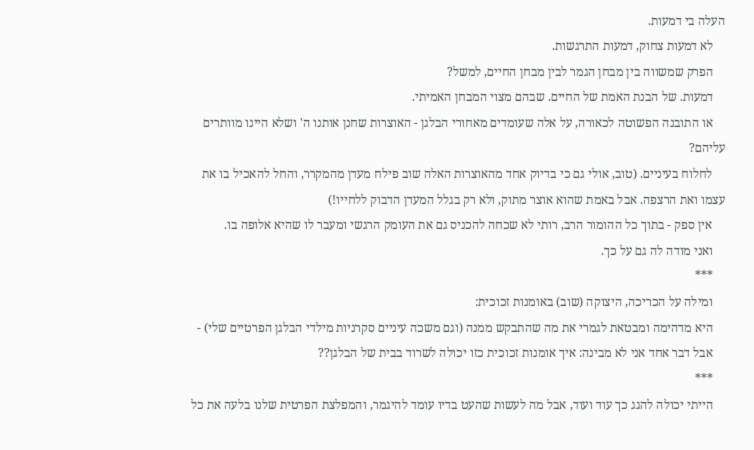העלה בי דמעות.
    לא דמעות צחוק, דמעות התרגשות.
    הפרק שמשווה בין מבחן הגמר לבין מבחן החיים, למשל?
    דמעות. של הבנת האמת של החיים. שבהם מצוי המבחן האמיתי.
    או התובנה הפשוטה לכאורה, על אלה שעומדים מאחורי הבלגן - האוצרות שחנן אותנו ה' ושלא היינו מוותרים עליהם?
    לחלוח בעיניים. (טוב, אולי גם כי בדיוק אחד מהאוצרות האלה שוב פילח מעדן מהמקרר, והחל להאכיל בו את עצמו ואת הרצפה. אבל באמת שהוא אוצר מתוק, ולא רק בגלל המעדן הדבוק ללחייו!)
    אין ספק - בתוך כל ההומור הרב, רותי לא שכחה להכניס גם את העומק הרגשי ומעבר לו שהיא אלופה בו.
    ואני מודה לה גם על כך.
    ***
    ומילה על הכריכה, היצוקה (שוב) באומנות זכוכית:
    היא מדהימה ומבטאת לגמרי את מה שהתבקש ממנה (וגם משכה עיניים סקרניות מילדי הבלגן הפרטיים שלי) -
    אבל דבר אחד אני לא מבינה: איך אומנות זכוכית כזו יכולה לשרוד בבית של הבלגן??
    ***
    הייתי יכולה להגג כך עוד ועוד, אבל מה לעשות שהעט בדיו עומד להיגמר, והמפלצת הפרטית שלנו בלעה את כל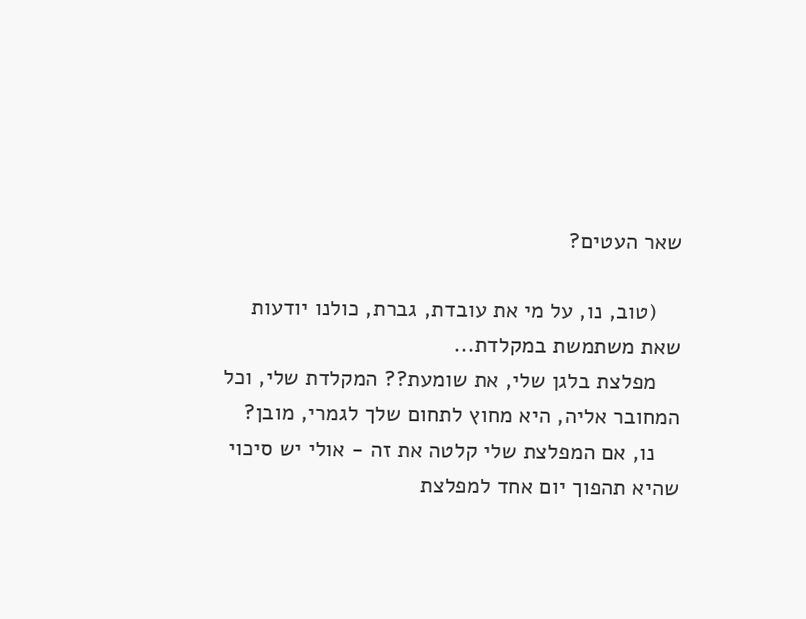שאר העטים?

    (טוב, נו, על מי את עובדת, גברת, כולנו יודעות שאת משתמשת במקלדת...
    מפלצת בלגן שלי, את שומעת?? המקלדת שלי, וכל המחובר אליה, היא מחוץ לתחום שלך לגמרי, מובן?
    נו, אם המפלצת שלי קלטה את זה - אולי יש סיכוי שהיא תהפוך יום אחד למפלצת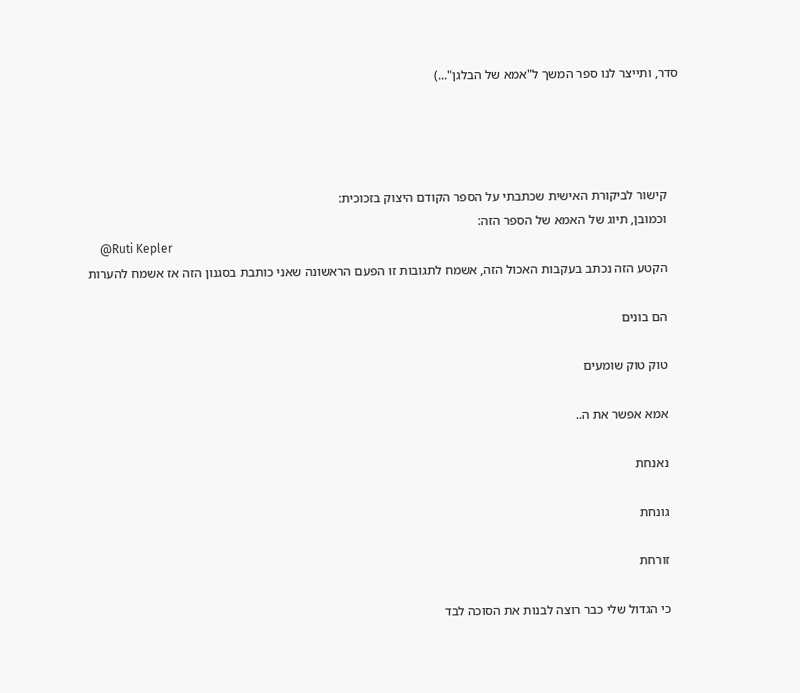סדר, ותייצר לנו ספר המשך ל"אמא של הבלגן"...)




    קישור לביקורת האישית שכתבתי על הספר הקודם היצוק בזכוכית:
    וכמובן, תיוג של האמא של הספר הזה:
    @Ruti Kepler
    הקטע הזה נכתב בעקבות האכול הזה, אשמח לתגובות זו הפעם הראשונה שאני כותבת בסגנון הזה אז אשמח להערות

    הם בונים

    טוק טוק שומעים

    אמא אפשר את ה..

    נאנחת

    גונחת

    זורחת

    כי הגדול שלי כבר רוצה לבנות את הסוכה לבד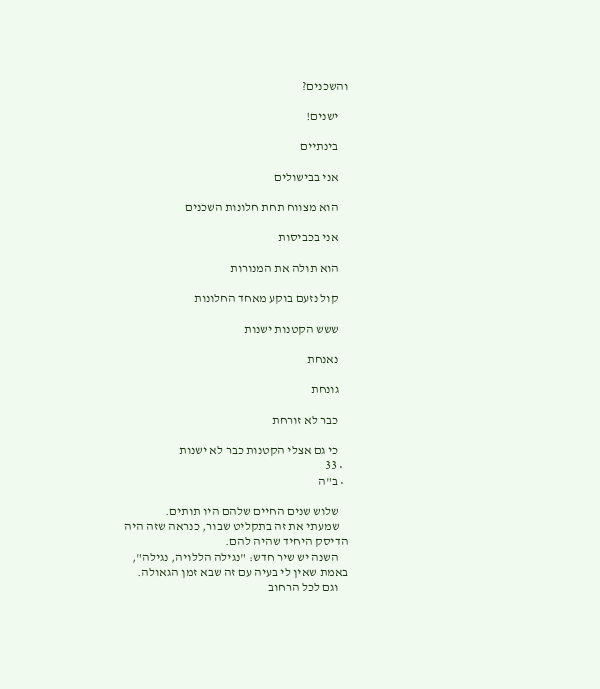והשכנים?

    ישנים!

    בינתיים

    אני בבישולים

    הוא מצווח תחת חלונות השכנים

    אני בכביסות

    הוא תולה את המנורות

    קול נזעם בוקע מאחד החלונות

    ששש הקטנות ישנות

    נאנחת

    גונחת

    כבר לא זורחת

    כי גם אצלי הקטנות כבר לא ישנות
  • 33
  • ב"ה

    שלוש שנים החיים שלהם היו תותים.
    שמעתי את זה בתקליט שבור, כנראה שזה היה הדיסק היחיד שהיה להם.
    השנה יש שיר חדש: "נגילה הללויה, נגילה", באמת שאין לי בעיה עם זה שבא זמן הגאולה.
    וגם לכל הרחוב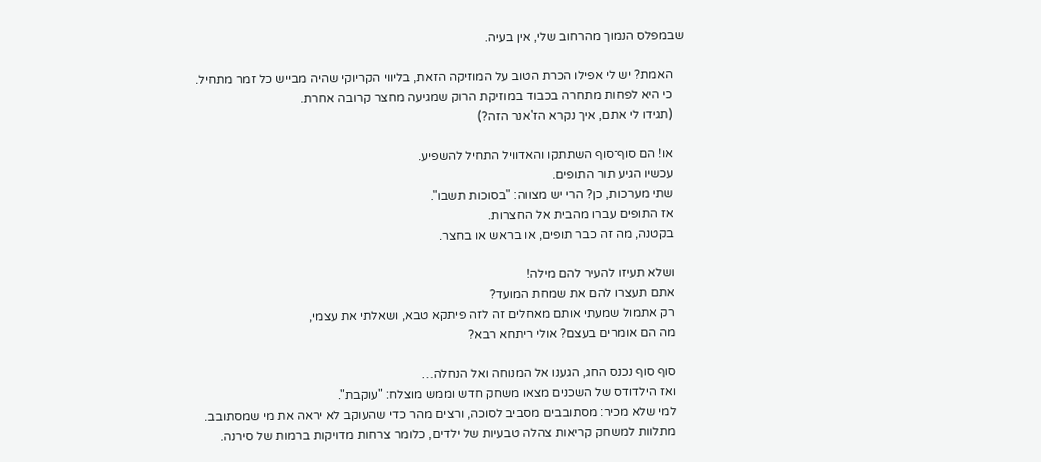שבמפלס הנמוך מהרחוב שלי, אין בעיה.

    האמת? יש לי אפילו הכרת הטוב על המוזיקה הזאת, בליווי הקריוקי שהיה מבייש כל זמר מתחיל.
    כי היא לפחות מתחרה בכבוד במוזיקת הרוק שמגיעה מחצר קרובה אחרת.
    (תגידו לי אתם, איך נקרא הז'אנר הזה?)

    או! הם סוף־סוף השתתקו והאדוויל התחיל להשפיע.
    עכשיו הגיע תור התופים.
    שתי מערכות, כן? הרי יש מצווה: "בסוכות תשבו".
    אז התופים עברו מהבית אל החצרות.
    בקטנה, מה זה כבר תופים, או בראש או בחצר.

    ושלא תעיזו להעיר להם מילה!
    אתם תעצרו להם את שמחת המועד?
    רק אתמול שמעתי אותם מאחלים זה לזה פיתקא טבא, ושאלתי את עצמי,
    מה הם אומרים בעצם? אולי ריתחא רבא?

    סוף סוף נכנס החג, הגענו אל המנוחה ואל הנחלה…
    ואז הילדודס של השכנים מצאו משחק חדש וממש מוצלח: "עוקבת".
    למי שלא מכיר: מסתובבים מסביב לסוכה, ורצים מהר כדי שהעוקב לא יראה את מי שמסתובב.
    מתלוות למשחק קריאות צהלה טבעיות של ילדים, כלומר צרחות מדויקות ברמות של סירנה.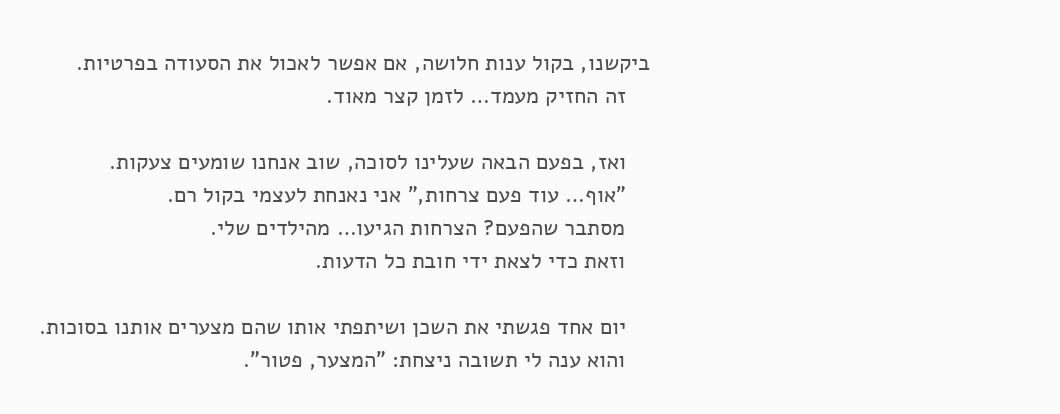ביקשנו, בקול ענות חלושה, אם אפשר לאכול את הסעודה בפרטיות.
    זה החזיק מעמד… לזמן קצר מאוד.

    ואז, בפעם הבאה שעלינו לסוכה, שוב אנחנו שומעים צעקות.
    "אוף… עוד פעם צרחות," אני נאנחת לעצמי בקול רם.
    מסתבר שהפעם? הצרחות הגיעו… מהילדים שלי.
    וזאת כדי לצאת ידי חובת כל הדעות.

    יום אחד פגשתי את השכן ושיתפתי אותו שהם מצערים אותנו בסוכות.
    והוא ענה לי תשובה ניצחת: "המצער, פטור".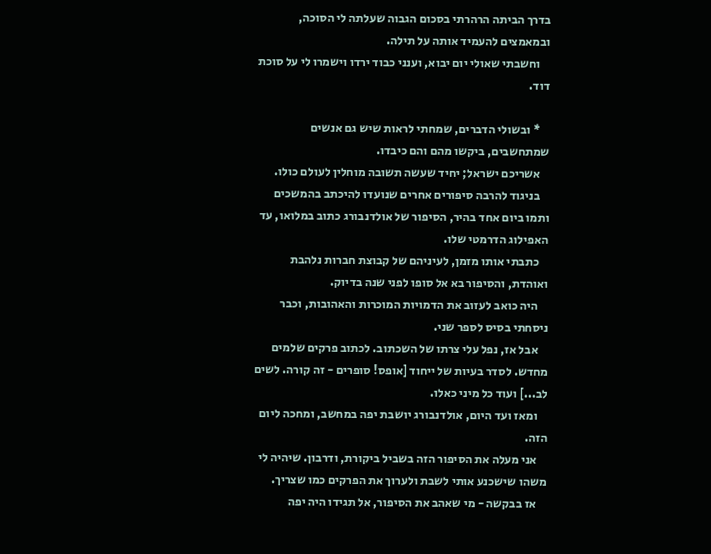בדרך הביתה הרהרתי בסכום הגבוה שעלתה לי הסוכה, ובמאמצים להעמיד אותה על תילה.
    וחשבתי שאולי יום יבוא, וענני כבוד ירדו וישמרו לי על סוכת דוד.

    * ובשולי הדברים, שמחתי לראות שיש גם אנשים שמתחשבים, ביקשו מהם והם כיבדו.
    אשריכם ישראל; יחיד שעשה תשובה מוחלין לעולם כולו.
    בניגוד להרבה סיפורים אחרים שנועדו להיכתב בהמשכים ותמו ביום אחד בהיר, הסיפור של אולדנבורג כתוב במלואו, עד האפילוג הדרמטי שלו.
    כתבתי אותו מזמן, לעיניהם של קבוצת חברות נלהבת ואוהדת, והסיפור בא אל סופו לפני שנה בדיוק.
    היה כואב לעזוב את הדמויות המוכרות והאהובות, וכבר ניסחתי בסיס לספר שני.
    אבל אז, נפל עלי צרתו של השכתוב. לכתוב פרקים שלמים מחדש. לסדר בעיות של ייחוד [אופס! סופרים - זה קורה. לשים לב...] ועוד כל מיני כאלו.
    ומאז ועד היום, אולדנבורג יושבת יפה במחשב, ומחכה ליום הזה.
    אני מעלה את הסיפור הזה בשביל ביקורת, ודרבון. שיהיה לי משהו שישכנע אותי לשבת ולערוך את הפרקים כמו שצריך.
    אז בבקשה - מי שאהב את הסיפור, אל תגידו היה יפה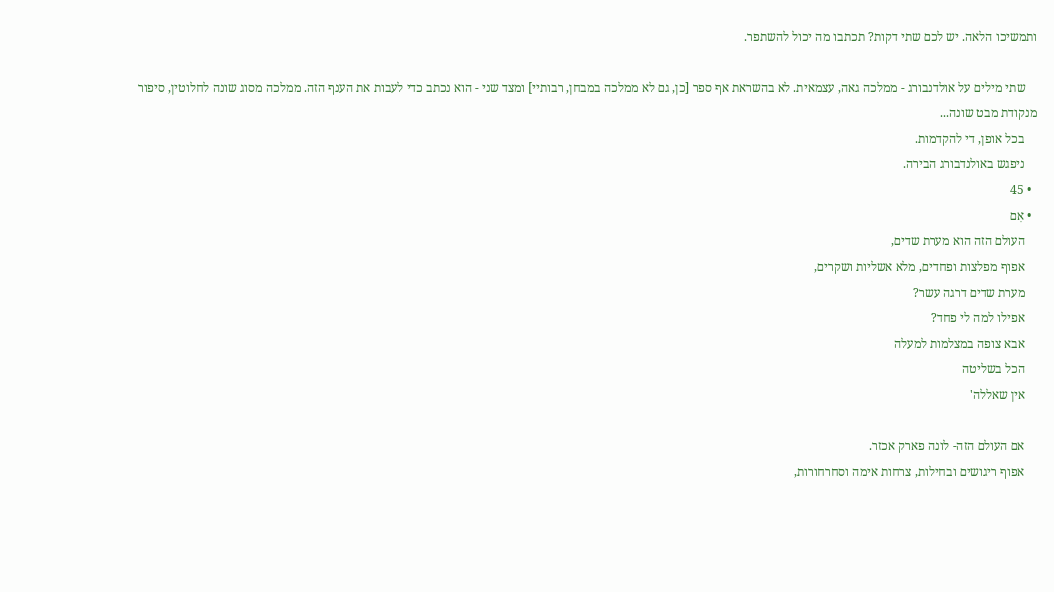ותמשיכו הלאה. יש לכם שתי דקות? תכתבו מה יכול להשתפר.

    שתי מילים על אולדנבורג - ממלכה גאה, עצמאית. לא בהשראת אף ספר [כן, גם לא ממלכה במבחן, רבותיי] ומצד שני - הוא נכתב כדי לעבות את הענף הזה. ממלכה מסוג שונה לחלוטין, סיפור מנקודת מבט שונה...
    בכל אופן, די להקדמות.
    ניפגש באולנדבורג הבירה.
  • 45
  • אִם
    העולם הזה הוא מערת שדים,
    אפוף מפלצות ופחדים, מלא אשליות ושקרים,
    מערת שדים דרגה עשר?
    אפילו למה לי פחד?
    אבא צופה במצלמות למעלה
    הכל בשליטה
    אין שאללה'

    אם העולם הזה- לונה פארק אכזר.
    אפוף ריגושים ובחילות, צרחות אימה וסחרחורות,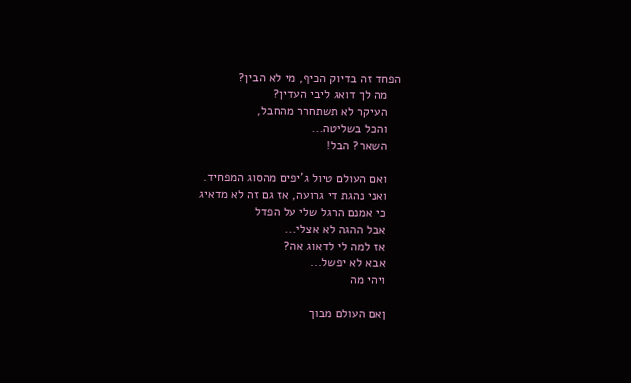הפחד זה בדיוק הכיף, מי לא הבין?
    מה לך דואג ליבי העדין?
    העיקר לא תשתחרר מהחבל,
    והכל בשליטה...
    השאר? הבל!

    ואם העולם טיול ג'יפים מהסוג המפחיד.
    ואני נהגת די גרועה, אז גם זה לא מדאיג
    כי אמנם הרגל שלי על הפדל
    אבל ההגה לא אצלי...
    אז למה לי לדאוג אה?
    אבא לא יפשל...
    ויהי מה

    ןאם העולם מבוך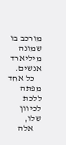מורכב בו שמונה מיליארד אנשים.
    כל אחד מפתה ללכת לכיוון שלו,
    אלה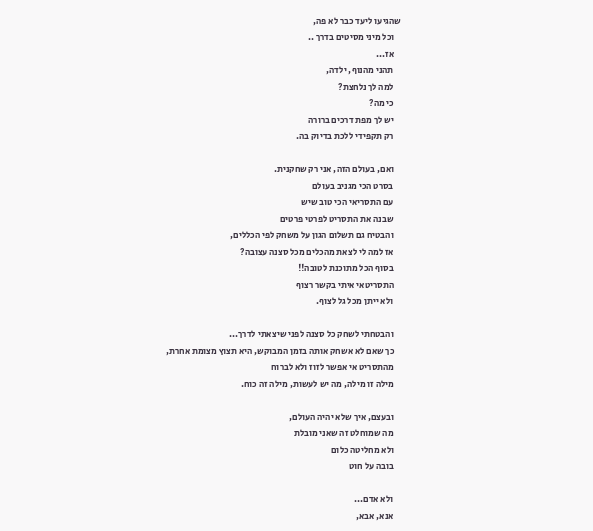שהגיעו ליעד כבר לא פה,
    וכל מיני מסיטים בדרך ..
    אז...
    תהני מהנוף, ילדה,
    למה לך נלחצת?
    כי מה?
    יש לך מפת דרכים ברורה
    רק תקפידי ללכת בדיוק בה.

    ואם, בעולם הזה, אני רק שחקנית.
    בסרט הכי מגניב בעולם
    עם התסריאי הכי טוב שיש
    שבנה את התסריט לפרטי פרטים
    והבטיח גם תשלום הגון על משחק לפי הכללים,
    אז למה לי לצאת מהכלים מכל סצנה עצובה?
    בסוף הכל מתוכנת לטובה!!
    התסריטאי איתי בקשר רצוף
    ולא ייתן מכל גל לצוף.

    והבטחתי לשחק כל סצנה לפני שיצאתי לדרך...
    כך שאם לא אשחק אותה בזמן המבוקש, היא תצוץ מצומת אחרת,
    מהתסריט אי אפשר לזוז ולא לברוח
    מילה זו מילה, מה יש לעשות, מילה זה כוח.

    ובעצם, איך שלא יהיה העולם,
    מה שמוחלט זה שאני מובלת
    ולא מחליטה כלום
    בובה על חוט

    ולא אדם...
    אנא, אבא,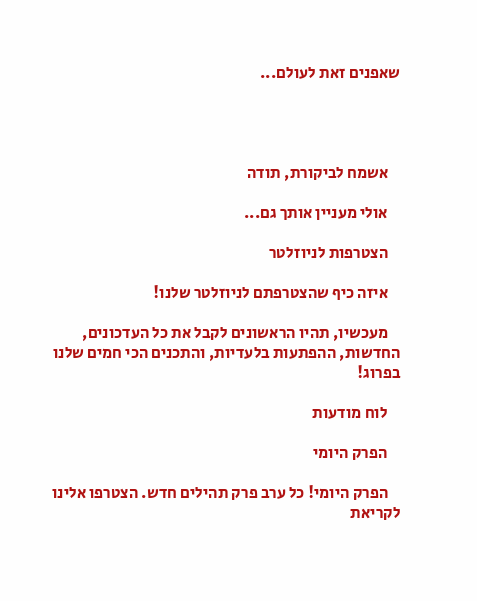שאפנים זאת לעולם...




    אשמח לביקורת, תודה

    אולי מעניין אותך גם...

    הצטרפות לניוזלטר

    איזה כיף שהצטרפתם לניוזלטר שלנו!

    מעכשיו, תהיו הראשונים לקבל את כל העדכונים, החדשות, ההפתעות בלעדיות, והתכנים הכי חמים שלנו בפרוג!

    לוח מודעות

    הפרק היומי

    הפרק היומי! כל ערב פרק תהילים חדש. הצטרפו אלינו לקריאת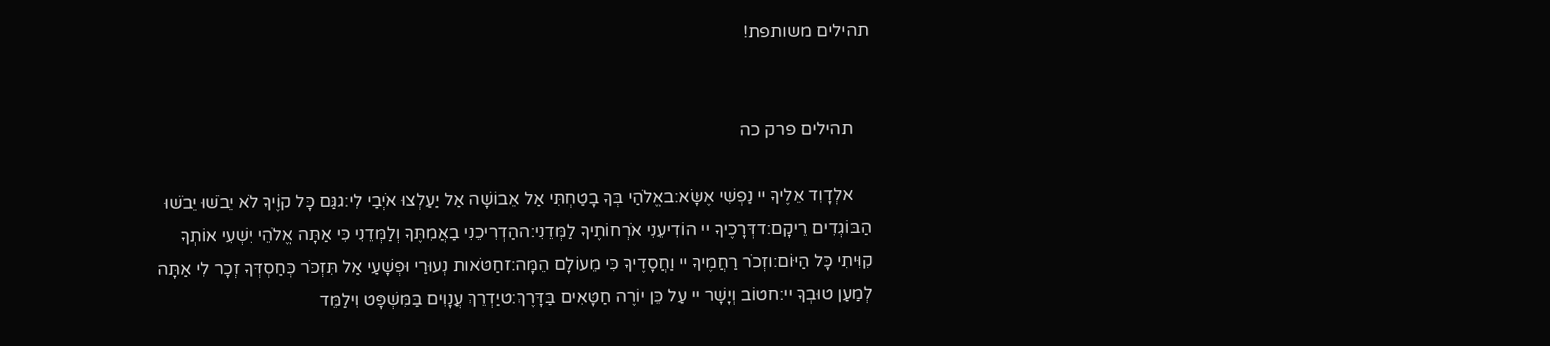תהילים משותפת!


    תהילים פרק כה

    אלְדָוִד אֵלֶיךָ יי נַפְשִׁי אֶשָּׂא:באֱלֹהַי בְּךָ בָטַחְתִּי אַל אֵבוֹשָׁה אַל יַעַלְצוּ אֹיְבַי לִי:גגַּם כָּל קוֶֹיךָ לֹא יֵבֹשׁוּ יֵבֹשׁוּ הַבּוֹגְדִים רֵיקָם:דדְּרָכֶיךָ יי הוֹדִיעֵנִי אֹרְחוֹתֶיךָ לַמְּדֵנִי:ההַדְרִיכֵנִי בַאֲמִתֶּךָ וְלַמְּדֵנִי כִּי אַתָּה אֱלֹהֵי יִשְׁעִי אוֹתְךָ קִוִּיתִי כָּל הַיּוֹם:וזְכֹר רַחֲמֶיךָ יי וַחֲסָדֶיךָ כִּי מֵעוֹלָם הֵמָּה:זחַטֹּאות נְעוּרַי וּפְשָׁעַי אַל תִּזְכֹּר כְּחַסְדְּךָ זְכָר לִי אַתָּה לְמַעַן טוּבְךָ יי:חטוֹב וְיָשָׁר יי עַל כֵּן יוֹרֶה חַטָּאִים בַּדָּרֶךְ:טיַדְרֵךְ עֲנָוִים בַּמִּשְׁפָּט וִילַמֵּד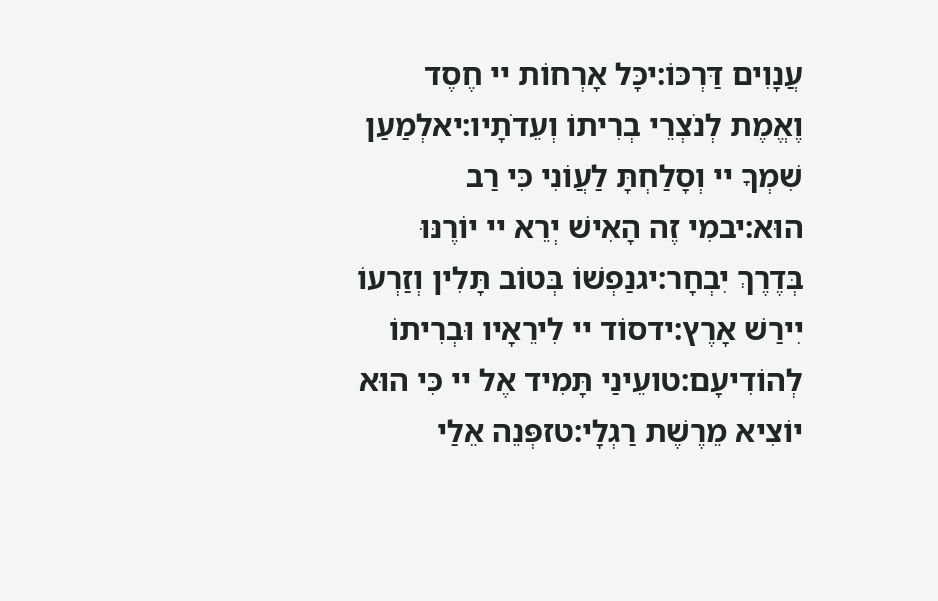עֲנָוִים דַּרְכּוֹ:יכָּל אָרְחוֹת יי חֶסֶד וֶאֱמֶת לְנֹצְרֵי בְרִיתוֹ וְעֵדֹתָיו:יאלְמַעַן שִׁמְךָ יי וְסָלַחְתָּ לַעֲוֹנִי כִּי רַב הוּא:יבמִי זֶה הָאִישׁ יְרֵא יי יוֹרֶנּוּ בְּדֶרֶךְ יִבְחָר:יגנַפְשׁוֹ בְּטוֹב תָּלִין וְזַרְעוֹ יִירַשׁ אָרֶץ:ידסוֹד יי לִירֵאָיו וּבְרִיתוֹ לְהוֹדִיעָם:טועֵינַי תָּמִיד אֶל יי כִּי הוּא יוֹצִיא מֵרֶשֶׁת רַגְלָי:טזפְּנֵה אֵלַי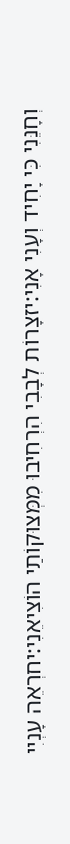וְחָנֵּנִי כִּי יָחִיד וְעָנִי אָנִי:יזצָרוֹת לְבָבִי הִרְחִיבוּ מִמְּצוּקוֹתַי הוֹצִיאֵנִי:יחרְאֵה עָנְיִי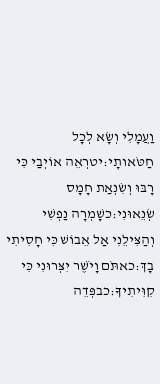וַעֲמָלִי וְשָׂא לְכָל חַטֹּאותָי:יטרְאֵה אוֹיְבַי כִּי רָבּוּ וְשִׂנְאַת חָמָס שְׂנֵאוּנִי:כשָׁמְרָה נַפְשִׁי וְהַצִּילֵנִי אַל אֵבוֹשׁ כִּי חָסִיתִי בָךְ:כאתֹּם וָיֹשֶׁר יִצְּרוּנִי כִּי קִוִּיתִיךָ:כבפְּדֵה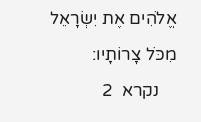אֱלֹהִים אֶת יִשְׂרָאֵל מִכֹּל צָרוֹתָיו:
    נקרא  2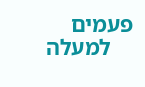פעמים
    למעלה